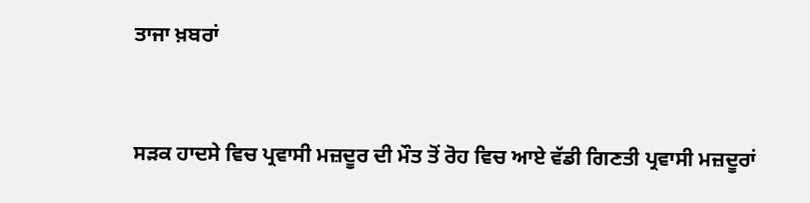ਤਾਜਾ ਖ਼ਬਰਾਂ


ਸੜਕ ਹਾਦਸੇ ਵਿਚ ਪ੍ਰਵਾਸੀ ਮਜ਼ਦੂਰ ਦੀ ਮੌਤ ਤੋਂ ਰੋਹ ਵਿਚ ਆਏ ਵੱਡੀ ਗਿਣਤੀ ਪ੍ਰਵਾਸੀ ਮਜ਼ਦੂਰਾਂ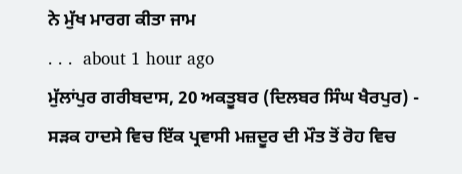ਨੇ ਮੁੱਖ ਮਾਰਗ ਕੀਤਾ ਜਾਮ
. . .  about 1 hour ago
ਮੁੱਲਾਂਪੁਰ ਗਰੀਬਦਾਸ, 20 ਅਕਤੂਬਰ (ਦਿਲਬਰ ਸਿੰਘ ਖੈਰਪੁਰ) - ਸੜਕ ਹਾਦਸੇ ਵਿਚ ਇੱਕ ਪ੍ਰਵਾਸੀ ਮਜ਼ਦੂਰ ਦੀ ਮੌਤ ਤੋਂ ਰੋਹ ਵਿਚ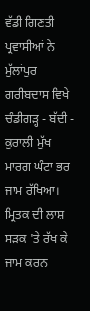ਵੱਡੀ ਗਿਣਤੀ ਪ੍ਰਵਾਸੀਆਂ ਨੇ ਮੁੱਲਾਂਪੁਰ ਗਰੀਬਦਾਸ ਵਿਖੇ ਚੰਡੀਗੜ੍ਹ - ਬੱਦੀ - ਕੁਰਾਲੀ ਮੁੱਖ ਮਾਰਗ ਘੰਟਾ ਭਰ ਜਾਮ ਰੱਖਿਆ। ਮ੍ਰਿਤਕ ਦੀ ਲਾਸ਼ ਸੜਕ 'ਤੇ ਰੱਖ ਕੇ ਜਾਮ ਕਰਨ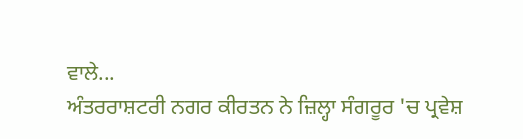ਵਾਲੇ...
ਅੰਤਰਰਾਸ਼ਟਰੀ ਨਗਰ ਕੀਰਤਨ ਨੇ ਜ਼ਿਲ੍ਹਾ ਸੰਗਰੂਰ 'ਚ ਪ੍ਰਵੇਸ਼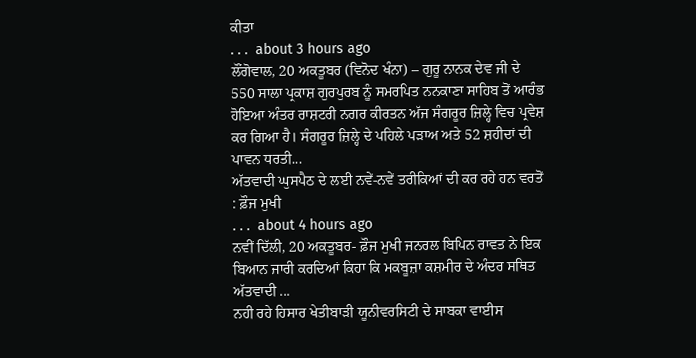ਕੀਤਾ
. . .  about 3 hours ago
ਲੌਂਗੋਵਾਲ, 20 ਅਕਤੂਬਰ (ਵਿਨੋਦ ਖੰਨਾ) – ਗੁਰੂ ਨਾਨਕ ਦੇਵ ਜੀ ਦੇ 550 ਸਾਲਾ ਪ੍ਰਕਾਸ਼ ਗੁਰਪੁਰਬ ਨੂੰ ਸਮਰਪਿਤ ਨਨਕਾਣਾ ਸਾਹਿਬ ਤੋਂ ਆਰੰਭ ਹੋਇਆ ਅੰਤਰ ਰਾਸ਼ਟਰੀ ਨਗਰ ਕੀਰਤਨ ਅੱਜ ਸੰਗਰੂਰ ਜ਼ਿਲ੍ਹੇ ਵਿਚ ਪ੍ਰਵੇਸ਼ ਕਰ ਗਿਆ ਹੈ। ਸੰਗਰੂਰ ਜ਼ਿਲ੍ਹੇ ਦੇ ਪਹਿਲੇ ਪੜਾਅ ਅਤੇ 52 ਸ਼ਹੀਦਾਂ ਦੀ ਪਾਵਨ ਧਰਤੀ...
ਅੱਤਵਾਦੀ ਘੁਸਪੈਠ ਦੇ ਲਈ ਨਵੇਂ-ਨਵੇਂ ਤਰੀਕਿਆਂ ਦੀ ਕਰ ਰਹੇ ਹਨ ਵਰਤੋਂ : ਫ਼ੌਜ ਮੁਖੀ
. . .  about 4 hours ago
ਨਵੀਂ ਦਿੱਲੀ, 20 ਅਕਤੂਬਰ- ਫ਼ੌਜ ਮੁਖੀ ਜਨਰਲ ਬਿਪਿਨ ਰਾਵਤ ਨੇ ਇਕ ਬਿਆਨ ਜਾਰੀ ਕਰਦਿਆਂ ਕਿਹਾ ਕਿ ਮਕਬੂਜ਼ਾ ਕਸ਼ਮੀਰ ਦੇ ਅੰਦਰ ਸਥਿਤ ਅੱਤਵਾਦੀ ...
ਨਹੀ ਰਹੇ ਹਿਸਾਰ ਖੇਤੀਬਾੜੀ ਯੂਨੀਵਰਸਿਟੀ ਦੇ ਸਾਬਕਾ ਵਾਈਸ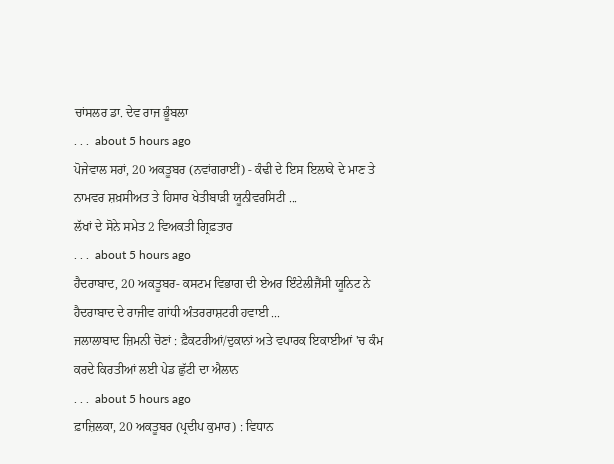ਚਾਂਸਲਰ ਡਾ. ਦੇਵ ਰਾਜ ਭੂੰਬਲਾ
. . .  about 5 hours ago
ਪੋਜੇਵਾਲ ਸਰਾਂ, 20 ਅਕਤੂਬਰ (ਨਵਾਂਗਰਾਈਂ) - ਕੰਢੀ ਦੇ ਇਸ ਇਲਾਕੇ ਦੇ ਮਾਣ ਤੇ ਨਾਮਵਰ ਸ਼ਖ਼ਸੀਅਤ ਤੇ ਹਿਸਾਰ ਖੇਤੀਬਾੜੀ ਯੂਨੀਵਰਸਿਟੀ ...
ਲੱਖਾਂ ਦੇ ਸੋਨੇ ਸਮੇਤ 2 ਵਿਅਕਤੀ ਗ੍ਰਿਫ਼ਤਾਰ
. . .  about 5 hours ago
ਹੈਦਰਾਬਾਦ, 20 ਅਕਤੂਬਰ- ਕਸਟਮ ਵਿਭਾਗ ਦੀ ਏਅਰ ਇੰਟੇਲੀਜੈਂਸੀ ਯੂਨਿਟ ਨੇ ਹੈਦਰਾਬਾਦ ਦੇ ਰਾਜੀਵ ਗਾਂਧੀ ਅੰਤਰਰਾਸ਼ਟਰੀ ਹਵਾਈ ...
ਜਲਾਲਾਬਾਦ ਜ਼ਿਮਨੀ ਚੋਣਾਂ : ਫ਼ੈਕਟਰੀਆਂ/ਦੁਕਾਨਾਂ ਅਤੇ ਵਪਾਰਕ ਇਕਾਈਆਂ 'ਚ ਕੰਮ ਕਰਦੇ ਕਿਰਤੀਆਂ ਲਈ ਪੇਡ ਛੁੱਟੀ ਦਾ ਐਲਾਨ
. . .  about 5 hours ago
ਫ਼ਾਜ਼ਿਲਕਾ, 20 ਅਕਤੂਬਰ (ਪ੍ਰਦੀਪ ਕੁਮਾਰ) : ਵਿਧਾਨ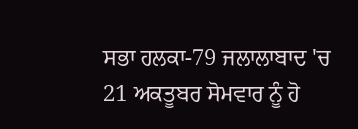ਸਭਾ ਹਲਕਾ-79 ਜਲਾਲਾਬਾਦ 'ਚ 21 ਅਕਤੂਬਰ ਸੋਮਵਾਰ ਨੂੰ ਹੋ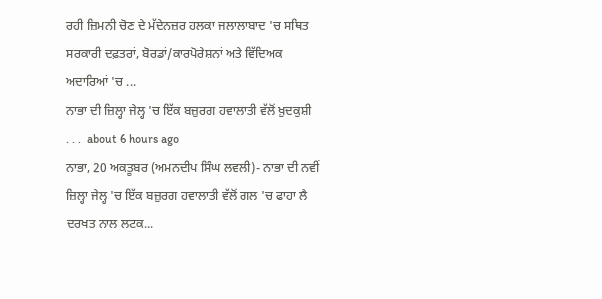ਰਹੀ ਜ਼ਿਮਨੀ ਚੋਣ ਦੇ ਮੱਦੇਨਜ਼ਰ ਹਲਕਾ ਜਲਾਲਾਬਾਦ 'ਚ ਸਥਿਤ ਸਰਕਾਰੀ ਦਫ਼ਤਰਾਂ, ਬੋਰਡਾਂ/ਕਾਰਪੋਰੇਸ਼ਨਾਂ ਅਤੇ ਵਿੱਦਿਅਕ ਅਦਾਰਿਆਂ 'ਚ ...
ਨਾਭਾ ਦੀ ਜ਼ਿਲ੍ਹਾ ਜੇਲ੍ਹ 'ਚ ਇੱਕ ਬਜ਼ੁਰਗ ਹਵਾਲਾਤੀ ਵੱਲੋਂ ਖ਼ੁਦਕੁਸ਼ੀ
. . .  about 6 hours ago
ਨਾਭਾ, 20 ਅਕਤੂਬਰ (ਅਮਨਦੀਪ ਸਿੰਘ ਲਵਲੀ)- ਨਾਭਾ ਦੀ ਨਵੀਂ ਜ਼ਿਲ੍ਹਾ ਜੇਲ੍ਹ 'ਚ ਇੱਕ ਬਜ਼ੁਰਗ ਹਵਾਲਾਤੀ ਵੱਲੋਂ ਗਲ 'ਚ ਫਾਹਾ ਲੈ ਦਰਖਤ ਨਾਲ ਲਟਕ...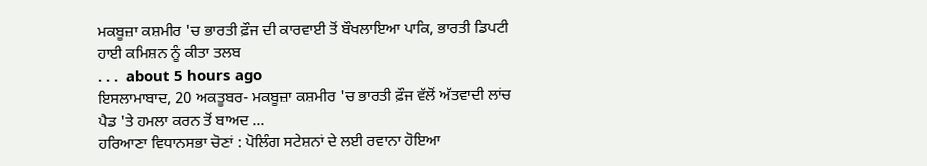ਮਕਬੂਜ਼ਾ ਕਸ਼ਮੀਰ 'ਚ ਭਾਰਤੀ ਫ਼ੌਜ ਦੀ ਕਾਰਵਾਈ ਤੋਂ ਬੌਖਲਾਇਆ ਪਾਕਿ, ਭਾਰਤੀ ਡਿਪਟੀ ਹਾਈ ਕਮਿਸ਼ਨ ਨੂੰ ਕੀਤਾ ਤਲਬ
. . .  about 5 hours ago
ਇਸਲਾਮਾਬਾਦ, 20 ਅਕਤੂਬਰ- ਮਕਬੂਜ਼ਾ ਕਸ਼ਮੀਰ 'ਚ ਭਾਰਤੀ ਫ਼ੌਜ ਵੱਲੋਂ ਅੱਤਵਾਦੀ ਲਾਂਚ ਪੈਡ 'ਤੇ ਹਮਲਾ ਕਰਨ ਤੋਂ ਬਾਅਦ ...
ਹਰਿਆਣਾ ਵਿਧਾਨਸਭਾ ਚੋਣਾਂ : ਪੋਲਿੰਗ ਸਟੇਸ਼ਨਾਂ ਦੇ ਲਈ ਰਵਾਨਾ ਹੋਇਆ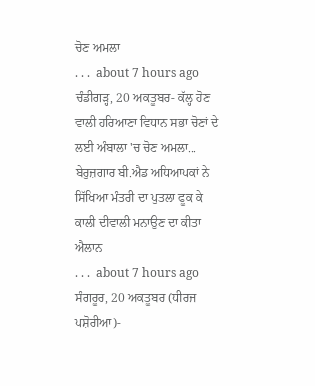ਚੋਣ ਅਮਲਾ
. . .  about 7 hours ago
ਚੰਡੀਗੜ੍ਹ, 20 ਅਕਤੂਬਰ- ਕੱਲ੍ਹ ਹੋਣ ਵਾਲੀ ਹਰਿਆਣਾ ਵਿਧਾਨ ਸਭਾ ਚੋਣਾਂ ਦੇ ਲਈ ਅੰਬਾਲਾ 'ਚ ਚੋਣ ਅਮਲਾ...
ਬੇਰੁਜ਼ਗਾਰ ਬੀ.ਐਡ ਅਧਿਆਪਕਾਂ ਨੇ ਸਿੱਖਿਆ ਮੰਤਰੀ ਦਾ ਪੁਤਲਾ ਫੂਕ ਕੇ ਕਾਲੀ ਦੀਵਾਲੀ ਮਨਾਉਣ ਦਾ ਕੀਤਾ ਐਲਾਨ
. . .  about 7 hours ago
ਸੰਗਰੂਰ, 20 ਅਕਤੂਬਰ (ਧੀਰਜ ਪਸ਼ੋਰੀਆ)-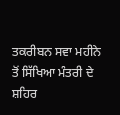ਤਕਰੀਬਨ ਸਵਾ ਮਹੀਨੇ ਤੋਂ ਸਿੱਖਿਆ ਮੰਤਰੀ ਦੇ ਸ਼ਹਿਰ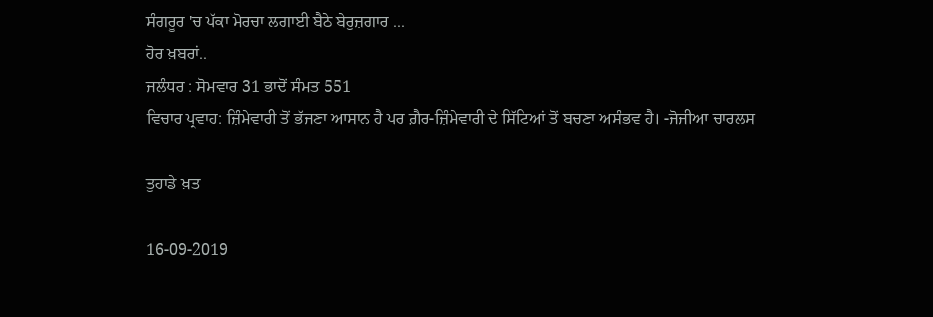ਸੰਗਰੂਰ 'ਚ ਪੱਕਾ ਮੋਰਚਾ ਲਗਾਈ ਬੈਠੇ ਬੇਰੁਜ਼ਗਾਰ ...
ਹੋਰ ਖ਼ਬਰਾਂ..
ਜਲੰਧਰ : ਸੋਮਵਾਰ 31 ਭਾਦੋਂ ਸੰਮਤ 551
ਵਿਚਾਰ ਪ੍ਰਵਾਹ: ਜ਼ਿੰਮੇਵਾਰੀ ਤੋਂ ਭੱਜਣਾ ਆਸਾਨ ਹੈ ਪਰ ਗ਼ੈਰ-ਜ਼ਿੰਮੇਵਾਰੀ ਦੇ ਸਿੱਟਿਆਂ ਤੋਂ ਬਚਣਾ ਅਸੰਭਵ ਹੈ। -ਜੋਜੀਆ ਚਾਰਲਸ

ਤੁਹਾਡੇ ਖ਼ਤ

16-09-2019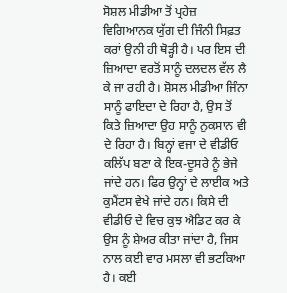ਸੋਸ਼ਲ ਮੀਡੀਆ ਤੋਂ ਪ੍ਰਹੇਜ਼
ਵਿਗਿਆਨਕ ਯੁੱਗ ਦੀ ਜਿੰਨੀ ਸਿਫ਼ਤ ਕਰਾਂ ਉਨੀ ਹੀ ਥੋੜ੍ਹੀ ਹੈ। ਪਰ ਇਸ ਦੀ ਜ਼ਿਆਦਾ ਵਰਤੋਂ ਸਾਨੂੰ ਦਲਦਲ ਵੱਲ ਲੈ ਕੇ ਜਾ ਰਹੀ ਹੈ। ਸ਼ੋਸਲ ਮੀਡੀਆ ਜਿੰਨਾ ਸਾਨੂੰ ਫਾਇਦਾ ਦੇ ਰਿਹਾ ਹੈ, ਉਸ ਤੋਂ ਕਿਤੇ ਜ਼ਿਆਦਾ ਉਹ ਸਾਨੂੰ ਨੁਕਸਾਨ ਵੀ ਦੇ ਰਿਹਾ ਹੈ। ਬਿਨ੍ਹਾਂ ਵਜਾ ਦੇ ਵੀਡੀਓ ਕਲਿੱਪ ਬਣਾ ਕੇ ਇਕ-ਦੂਸਰੇ ਨੂੰ ਭੇਜੇ ਜਾਂਦੇ ਹਨ। ਫਿਰ ਉਨ੍ਹਾਂ ਦੇ ਲਾਈਕ ਅਤੇ ਕੁਮੈਂਟਸ ਵੇਖੇ ਜਾਂਦੇ ਹਨ। ਕਿਸੇ ਦੀ ਵੀਡੀਓ ਦੇ ਵਿਚ ਕੁਝ ਐਡਿਟ ਕਰ ਕੇ ਉਸ ਨੂੰ ਸ਼ੇਅਰ ਕੀਤਾ ਜਾਂਦਾ ਹੈ, ਜਿਸ ਨਾਲ ਕਈ ਵਾਰ ਮਸਲਾ ਵੀ ਭਟਕਿਆ ਹੈ। ਕਈ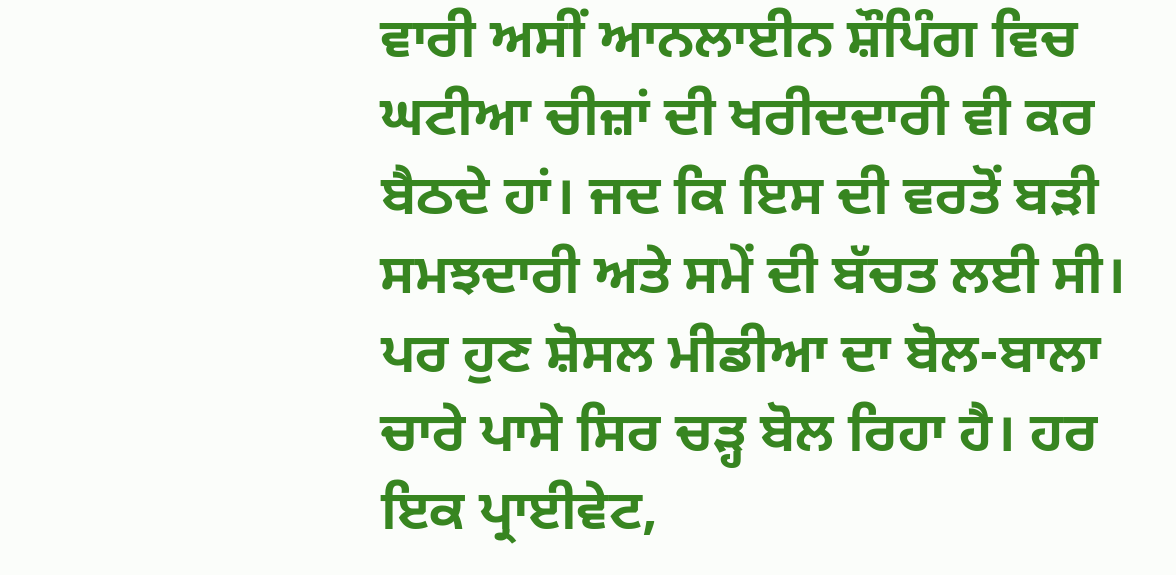ਵਾਰੀ ਅਸੀਂ ਆਨਲਾਈਨ ਸ਼ੌਪਿੰਗ ਵਿਚ ਘਟੀਆ ਚੀਜ਼ਾਂ ਦੀ ਖਰੀਦਦਾਰੀ ਵੀ ਕਰ ਬੈਠਦੇ ਹਾਂ। ਜਦ ਕਿ ਇਸ ਦੀ ਵਰਤੋਂ ਬੜੀ ਸਮਝਦਾਰੀ ਅਤੇ ਸਮੇਂ ਦੀ ਬੱਚਤ ਲਈ ਸੀ। ਪਰ ਹੁਣ ਸ਼ੋਸਲ ਮੀਡੀਆ ਦਾ ਬੋਲ-ਬਾਲਾ ਚਾਰੇ ਪਾਸੇ ਸਿਰ ਚੜ੍ਹ ਬੋਲ ਰਿਹਾ ਹੈ। ਹਰ ਇਕ ਪ੍ਰਾਈਵੇਟ,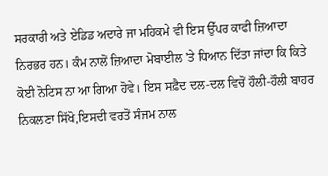ਸਰਕਾਰੀ ਅਤੇ ਏਡਿਡ ਅਦਾਰੇ ਜਾ ਮਹਿਕਮੇ ਵੀ ਇਸ ਉੱਪਰ ਕਾਫੀ ਜ਼ਿਆਦਾ ਨਿਰਭਰ ਹਨ। ਕੰਮ ਨਾਲੋਂ ਜ਼ਿਆਦਾ ਮੋਬਾਈਲ 'ਤੇ ਧਿਆਨ ਦਿੱਤਾ ਜਾਂਦਾ ਕਿ ਕਿਤੇ ਕੋਈ ਨੋਟਿਸ ਨਾ ਆ ਗਿਆ ਹੋਵੇ। ਇਸ ਸਫ਼ੈਦ ਦਲ-ਦਲ ਵਿਚੋਂ ਹੌਲੀ-ਹੌਲੀ ਬਾਹਰ ਨਿਕਲਣਾ ਸਿੱਖੋ,ਇਸਦੀ ਵਰਤੋਂ ਸੰਜਮ ਨਾਲ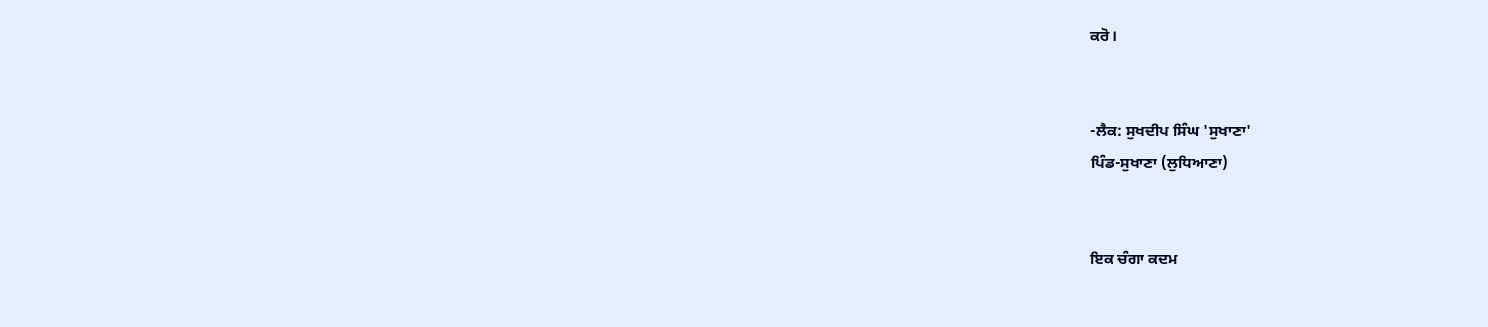ਕਰੋ।


-ਲੈਕ: ਸੁਖਦੀਪ ਸਿੰਘ 'ਸੁਖਾਣਾ'
ਪਿੰਡ-ਸੁਖਾਣਾ (ਲੁਧਿਆਣਾ)


ਇਕ ਚੰਗਾ ਕਦਮ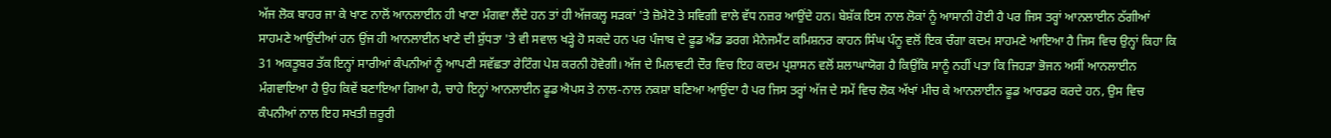ਅੱਜ ਲੋਕ ਬਾਹਰ ਜਾ ਕੇ ਖਾਣ ਨਾਲੋਂ ਆਨਲਾਈਨ ਹੀ ਖਾਣਾ ਮੰਗਵਾ ਲੈਂਦੇ ਹਨ ਤਾਂ ਹੀ ਅੱਜਕਲ੍ਹ ਸੜਕਾਂ 'ਤੇ ਜ਼ੋਮੈਟੋ ਤੇ ਸਵਿਗੀ ਵਾਲੇ ਵੱਧ ਨਜ਼ਰ ਆਉਂਦੇ ਹਨ। ਬੇਸ਼ੱਕ ਇਸ ਨਾਲ ਲੋਕਾਂ ਨੂੰ ਆਸਾਨੀ ਹੋਈ ਹੈ ਪਰ ਜਿਸ ਤਰ੍ਹਾਂ ਆਨਲਾਈਨ ਠੱਗੀਆਂ ਸਾਹਮਣੇ ਆਉਂਦੀਆਂ ਹਨ ਉਂਜ ਹੀ ਆਨਲਾਈਨ ਖਾਣੇ ਦੀ ਸ਼ੁੱਧਤਾ 'ਤੇ ਵੀ ਸਵਾਲ ਖੜ੍ਹੇ ਹੋ ਸਕਦੇ ਹਨ ਪਰ ਪੰਜਾਬ ਦੇ ਫੂਡ ਐਂਡ ਡਰਗ ਮੈਨੇਜਮੈਂਟ ਕਮਿਸ਼ਨਰ ਕਾਹਨ ਸਿੰਘ ਪੰਨੂ ਵਲੋਂ ਇਕ ਚੰਗਾ ਕਦਮ ਸਾਹਮਣੇ ਆਇਆ ਹੈ ਜਿਸ ਵਿਚ ਉਨ੍ਹਾਂ ਕਿਹਾ ਕਿ 31 ਅਕਤੂਬਰ ਤੱਕ ਇਨ੍ਹਾਂ ਸਾਰੀਆਂ ਕੰਪਨੀਆਂ ਨੂੰ ਆਪਣੀ ਸਵੱਛਤਾ ਰੇਟਿੰਗ ਪੇਸ਼ ਕਰਨੀ ਹੋਵੇਗੀ। ਅੱਜ ਦੇ ਮਿਲਾਵਟੀ ਦੌਰ ਵਿਚ ਇਹ ਕਦਮ ਪ੍ਰਸ਼ਾਸਨ ਵਲੋਂ ਸ਼ਲਾਘਾਯੋਗ ਹੈ ਕਿਉਂਕਿ ਸਾਨੂੰ ਨਹੀਂ ਪਤਾ ਕਿ ਜਿਹੜਾ ਭੋਜਨ ਅਸੀਂ ਆਨਲਾਈਨ ਮੰਗਵਾਇਆ ਹੈ ਉਹ ਕਿਵੇਂ ਬਣਾਇਆ ਗਿਆ ਹੈ, ਚਾਹੇ ਇਨ੍ਹਾਂ ਆਨਲਾਈਨ ਫੂਡ ਐਪਸ ਤੇ ਨਾਲ-ਨਾਲ ਨਕਸ਼ਾ ਬਣਿਆ ਆਉਂਦਾ ਹੈ ਪਰ ਜਿਸ ਤਰ੍ਹਾਂ ਅੱਜ ਦੇ ਸਮੇਂ ਵਿਚ ਲੋਕ ਅੱਖਾਂ ਮੀਚ ਕੇ ਆਨਲਾਈਨ ਫੂਡ ਆਰਡਰ ਕਰਦੇ ਹਨ, ਉਸ ਵਿਚ ਕੰਪਨੀਆਂ ਨਾਲ ਇਹ ਸਖਤੀ ਜ਼ਰੂਰੀ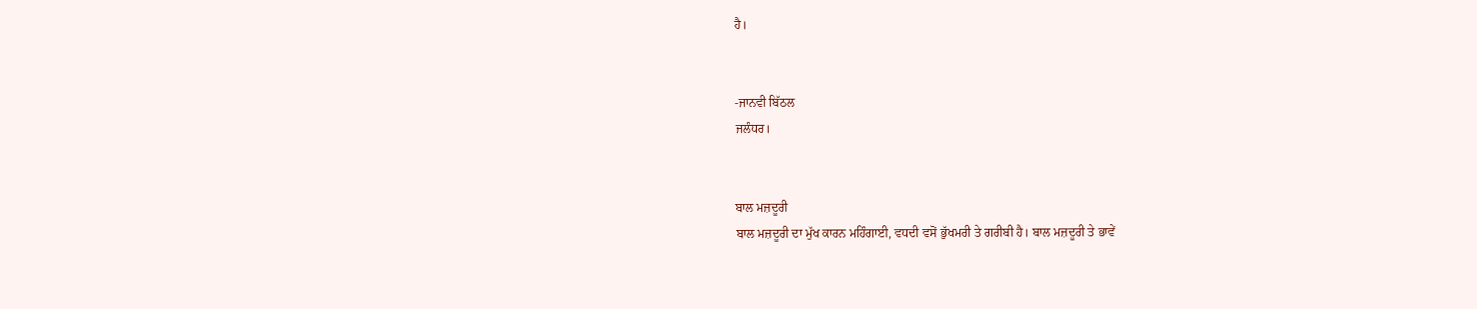ਹੈ।


-ਜਾਨਵੀ ਬਿੱਠਲ
ਜਲੰਧਰ।


ਬਾਲ ਮਜ਼ਦੂਰੀ
ਬਾਲ ਮਜ਼ਦੂਰੀ ਦਾ ਮੁੱਖ ਕਾਰਨ ਮਹਿੰਗਾਈ, ਵਧਦੀ ਵਸੋਂ ਭੁੱਖਮਰੀ ਤੇ ਗਰੀਬੀ ਹੈ। ਬਾਲ ਮਜ਼ਦੂਰੀ ਤੇ ਭਾਵੇਂ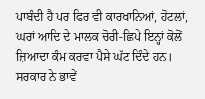ਪਾਬੰਦੀ ਹੈ ਪਰ ਫਿਰ ਵੀ ਕਾਰਖਾਨਿਆਂ, ਹੋਟਲਾਂ, ਘਰਾਂ ਆਦਿ ਦੇ ਮਾਲਕ ਚੋਰੀ-ਛਿਪੇ ਇਨ੍ਹਾਂ ਕੋਲੋਂ ਜ਼ਿਆਦਾ ਕੰਮ ਕਰਵਾ ਪੈਸੇ ਘੱਟ ਦਿੰਦੇ ਹਨ।
ਸਰਕਾਰ ਨੇ ਭਾਵੇਂ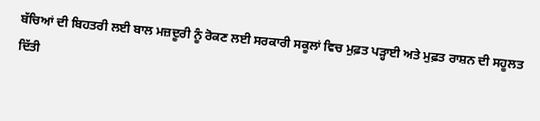ਬੱਚਿਆਂ ਦੀ ਬਿਹਤਰੀ ਲਈ ਬਾਲ ਮਜ਼ਦੂਰੀ ਨੂੰ ਰੋਕਣ ਲਈ ਸਰਕਾਰੀ ਸਕੂਲਾਂ ਵਿਚ ਮੁਫ਼ਤ ਪੜ੍ਹਾਈ ਅਤੇ ਮੁਫ਼ਤ ਰਾਸ਼ਨ ਦੀ ਸਹੂਲਤ ਦਿੱਤੀ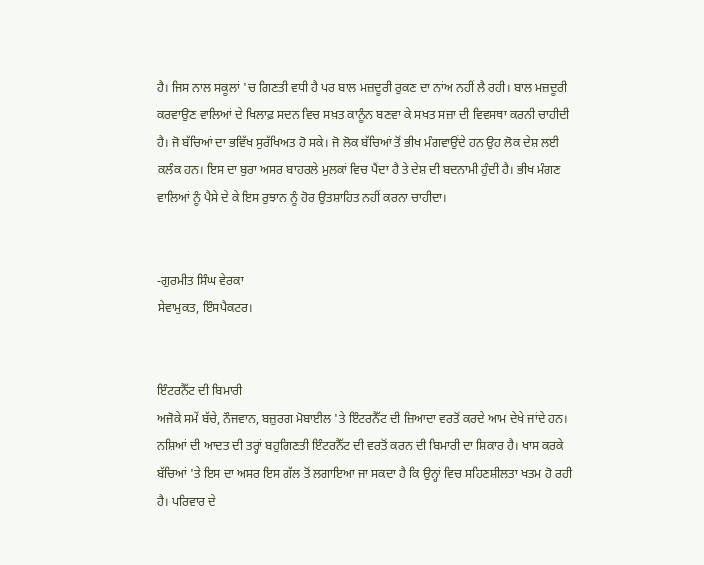ਹੈ। ਜਿਸ ਨਾਲ ਸਕੂਲਾਂ 'ਚ ਗਿਣਤੀ ਵਧੀ ਹੈ ਪਰ ਬਾਲ ਮਜ਼ਦੂਰੀ ਰੁਕਣ ਦਾ ਨਾਂਅ ਨਹੀਂ ਲੈ ਰਹੀ। ਬਾਲ ਮਜ਼ਦੂਰੀ ਕਰਵਾਉਣ ਵਾਲਿਆਂ ਦੇ ਖਿਲਾਫ਼ ਸਦਨ ਵਿਚ ਸਖ਼ਤ ਕਾਨੂੰਨ ਬਣਵਾ ਕੇ ਸਖਤ ਸਜ਼ਾ ਦੀ ਵਿਵਸਥਾ ਕਰਨੀ ਚਾਹੀਦੀ ਹੈ। ਜੋ ਬੱਚਿਆਂ ਦਾ ਭਵਿੱਖ ਸੁਰੱਖਿਅਤ ਹੋ ਸਕੇ। ਜੋ ਲੋਕ ਬੱਚਿਆਂ ਤੋਂ ਭੀਖ ਮੰਗਵਾਉਂਦੇ ਹਨ ਉਹ ਲੋਕ ਦੇਸ਼ ਲਈ ਕਲੰਕ ਹਨ। ਇਸ ਦਾ ਬੁਰਾ ਅਸਰ ਬਾਹਰਲੇ ਮੁਲਕਾਂ ਵਿਚ ਪੈਂਦਾ ਹੈ ਤੇ ਦੇਸ਼ ਦੀ ਬਦਨਾਮੀ ਹੁੰਦੀ ਹੈ। ਭੀਖ ਮੰਗਣ ਵਾਲਿਆਂ ਨੂੰ ਪੈਸੇ ਦੇ ਕੇ ਇਸ ਰੁਝਾਨ ਨੂੰ ਹੋਰ ਉਤਸ਼ਾਹਿਤ ਨਹੀਂ ਕਰਨਾ ਚਾਹੀਦਾ।


-ਗੁਰਮੀਤ ਸਿੰਘ ਵੇਰਕਾ
ਸੇਵਾਮੁਕਤ, ਇੰਸਪੈਕਟਰ।


ਇੰਟਰਨੈੱਟ ਦੀ ਬਿਮਾਰੀ
ਅਜੋਕੇ ਸਮੇਂ ਬੱਚੇ, ਨੌਜਵਾਨ, ਬਜ਼ੁਰਗ ਮੋਬਾਈਲ 'ਤੇ ਇੰਟਰਨੈੱਟ ਦੀ ਜ਼ਿਆਦਾ ਵਰਤੋਂ ਕਰਦੇ ਆਮ ਦੇਖੇ ਜਾਂਦੇ ਹਨ। ਨਸ਼ਿਆਂ ਦੀ ਆਦਤ ਦੀ ਤਰ੍ਹਾਂ ਬਹੁਗਿਣਤੀ ਇੰਟਰਨੈੱਟ ਦੀ ਵਰਤੋਂ ਕਰਨ ਦੀ ਬਿਮਾਰੀ ਦਾ ਸ਼ਿਕਾਰ ਹੈ। ਖਾਸ ਕਰਕੇ ਬੱਚਿਆਂ 'ਤੇ ਇਸ ਦਾ ਅਸਰ ਇਸ ਗੱਲ ਤੋਂ ਲਗਾਇਆ ਜਾ ਸਕਦਾ ਹੈ ਕਿ ਉਨ੍ਹਾਂ ਵਿਚ ਸਹਿਣਸ਼ੀਲਤਾ ਖਤਮ ਹੋ ਰਹੀ ਹੈ। ਪਰਿਵਾਰ ਦੇ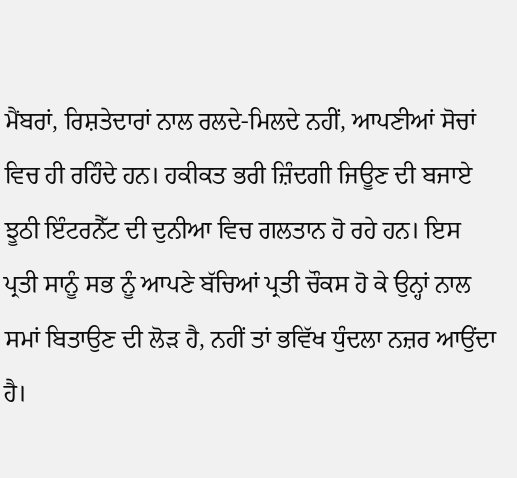ਮੈਂਬਰਾਂ, ਰਿਸ਼ਤੇਦਾਰਾਂ ਨਾਲ ਰਲਦੇ-ਮਿਲਦੇ ਨਹੀਂ, ਆਪਣੀਆਂ ਸੋਚਾਂ ਵਿਚ ਹੀ ਰਹਿੰਦੇ ਹਨ। ਹਕੀਕਤ ਭਰੀ ਜ਼ਿੰਦਗੀ ਜਿਊਣ ਦੀ ਬਜਾਏ ਝੂਠੀ ਇੰਟਰਨੈੱਟ ਦੀ ਦੁਨੀਆ ਵਿਚ ਗਲਤਾਨ ਹੋ ਰਹੇ ਹਨ। ਇਸ ਪ੍ਰਤੀ ਸਾਨੂੰ ਸਭ ਨੂੰ ਆਪਣੇ ਬੱਚਿਆਂ ਪ੍ਰਤੀ ਚੌਕਸ ਹੋ ਕੇ ਉਨ੍ਹਾਂ ਨਾਲ ਸਮਾਂ ਬਿਤਾਉਣ ਦੀ ਲੋੜ ਹੈ, ਨਹੀਂ ਤਾਂ ਭਵਿੱਖ ਧੁੰਦਲਾ ਨਜ਼ਰ ਆਉਂਦਾ ਹੈ।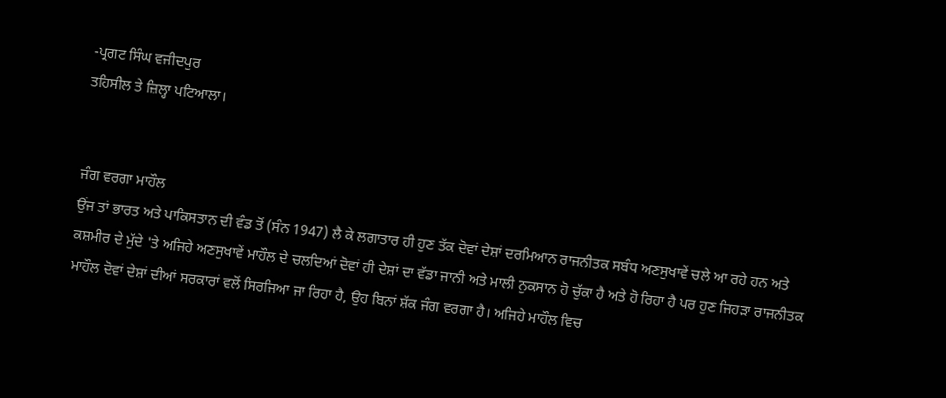-ਪ੍ਰਗਟ ਸਿੰਘ ਵਜੀਦਪੁਰ
ਤਹਿਸੀਲ ਤੇ ਜ਼ਿਲ੍ਹਾ ਪਟਿਆਲਾ।


ਜੰਗ ਵਰਗਾ ਮਾਹੌਲ
ਉਂਜ ਤਾਂ ਭਾਰਤ ਅਤੇ ਪਾਕਿਸਤਾਨ ਦੀ ਵੰਡ ਤੋਂ (ਸੰਨ 1947) ਲੈ ਕੇ ਲਗਾਤਾਰ ਹੀ ਹੁਣ ਤੱਕ ਦੋਵਾਂ ਦੇਸ਼ਾਂ ਦਰਮਿਆਨ ਰਾਜਨੀਤਕ ਸਬੰਧ ਅਣਸੁਖਾਵੇਂ ਚਲੇ ਆ ਰਹੇ ਹਨ ਅਤੇ ਕਸ਼ਮੀਰ ਦੇ ਮੁੱਦੇ 'ਤੇ ਅਜਿਹੇ ਅਣਸੁਖਾਵੇਂ ਮਾਹੌਲ ਦੇ ਚਲਦਿਆਂ ਦੋਵਾਂ ਹੀ ਦੇਸ਼ਾਂ ਦਾ ਵੱਡਾ ਜਾਨੀ ਅਤੇ ਮਾਲੀ ਨੁਕਸਾਨ ਹੋ ਚੁੱਕਾ ਹੈ ਅਤੇ ਹੋ ਰਿਹਾ ਹੈ ਪਰ ਹੁਣ ਜਿਹੜਾ ਰਾਜਨੀਤਕ ਮਾਹੌਲ ਦੋਵਾਂ ਦੇਸ਼ਾਂ ਦੀਆਂ ਸਰਕਾਰਾਂ ਵਲੋਂ ਸਿਰਜਿਆ ਜਾ ਰਿਹਾ ਹੈ, ਉਹ ਬਿਨਾਂ ਸ਼ੱਕ ਜੰਗ ਵਰਗਾ ਹੈ। ਅਜਿਹੇ ਮਾਹੌਲ ਵਿਚ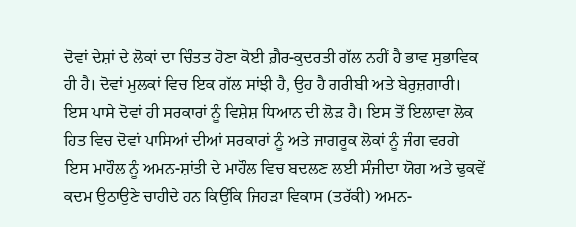ਦੋਵਾਂ ਦੇਸ਼ਾਂ ਦੇ ਲੋਕਾਂ ਦਾ ਚਿੰਤਤ ਹੋਣਾ ਕੋਈ ਗ਼ੈਰ-ਕੁਦਰਤੀ ਗੱਲ ਨਹੀਂ ਹੈ ਭਾਵ ਸੁਭਾਵਿਕ ਹੀ ਹੈ। ਦੋਵਾਂ ਮੁਲਕਾਂ ਵਿਚ ਇਕ ਗੱਲ ਸਾਂਝੀ ਹੈ, ਉਹ ਹੈ ਗਰੀਬੀ ਅਤੇ ਬੇਰੁਜ਼ਗਾਰੀ। ਇਸ ਪਾਸੇ ਦੋਵਾਂ ਹੀ ਸਰਕਾਰਾਂ ਨੂੰ ਵਿਸ਼ੇਸ਼ ਧਿਆਨ ਦੀ ਲੋੜ ਹੈ। ਇਸ ਤੋਂ ਇਲਾਵਾ ਲੋਕ ਹਿਤ ਵਿਚ ਦੋਵਾਂ ਪਾਸਿਆਂ ਦੀਆਂ ਸਰਕਾਰਾਂ ਨੂੰ ਅਤੇ ਜਾਗਰੂਕ ਲੋਕਾਂ ਨੂੰ ਜੰਗ ਵਰਗੇ ਇਸ ਮਾਹੌਲ ਨੂੰ ਅਮਨ-ਸ਼ਾਂਤੀ ਦੇ ਮਾਹੌਲ ਵਿਚ ਬਦਲਣ ਲਈ ਸੰਜੀਦਾ ਯੋਗ ਅਤੇ ਢੁਕਵੇਂ ਕਦਮ ਉਠਾਉਣੇ ਚਾਹੀਦੇ ਹਨ ਕਿਉਂਕਿ ਜਿਹੜਾ ਵਿਕਾਸ (ਤਰੱਕੀ) ਅਮਨ-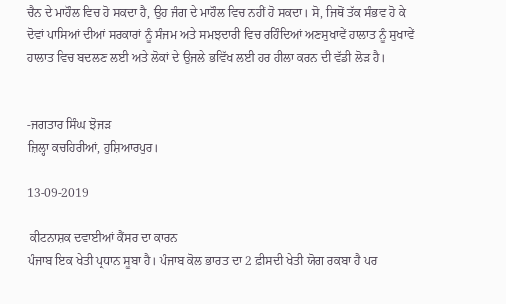ਚੈਨ ਦੇ ਮਾਹੌਲ ਵਿਚ ਹੋ ਸਕਦਾ ਹੈ, ਉਹ ਜੰਗ ਦੇ ਮਾਹੌਲ ਵਿਚ ਨਹੀਂ ਹੋ ਸਕਦਾ। ਸੋ, ਜਿਥੋਂ ਤੱਕ ਸੰਭਵ ਹੋ ਕੇ ਦੋਵਾਂ ਪਾਸਿਆਂ ਦੀਆਂ ਸਰਕਾਰਾਂ ਨੂੰ ਸੰਜਮ ਅਤੇ ਸਮਝਦਾਰੀ ਵਿਚ ਰਹਿੰਦਿਆਂ ਅਣਸੁਖਾਵੇਂ ਹਾਲਾਤ ਨੂੰ ਸੁਖਾਵੇਂ ਹਾਲਾਤ ਵਿਚ ਬਦਲਣ ਲਈ ਅਤੇ ਲੋਕਾਂ ਦੇ ਉਜਲੇ ਭਵਿੱਖ ਲਈ ਹਰ ਹੀਲਾ ਕਰਨ ਦੀ ਵੱਡੀ ਲੋੜ ਹੈ।


-ਜਗਤਾਰ ਸਿੰਘ ਝੋਜੜ
ਜ਼ਿਲ੍ਹਾ ਕਚਹਿਰੀਆਂ, ਹੁਸ਼ਿਆਰਪੁਰ।

13-09-2019

 ਕੀਟਨਾਸ਼ਕ ਦਵਾਈਆਂ ਕੈਂਸਰ ਦਾ ਕਾਰਨ
ਪੰਜਾਬ ਇਕ ਖੇਤੀ ਪ੍ਰਧਾਨ ਸੂਬਾ ਹੈ। ਪੰਜਾਬ ਕੋਲ ਭਾਰਤ ਦਾ 2 ਫ਼ੀਸਦੀ ਖੇਤੀ ਯੋਗ ਰਕਬਾ ਹੈ ਪਰ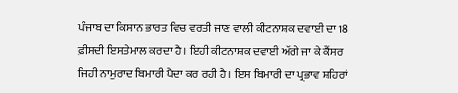ਪੰਜਾਬ ਦਾ ਕਿਸਾਨ ਭਾਰਤ ਵਿਚ ਵਰਤੀ ਜਾਣ ਵਾਲੀ ਕੀਟਨਾਸ਼ਕ ਦਵਾਈ ਦਾ 18 ਫ਼ੀਸਦੀ ਇਸਤੇਮਾਲ ਕਰਦਾ ਹੈ। ਇਹੀ ਕੀਟਨਾਸ਼ਕ ਦਵਾਈ ਅੱਗੇ ਜਾ ਕੇ ਕੈਂਸਰ ਜਿਹੀ ਨਾਮੁਰਾਦ ਬਿਮਾਰੀ ਪੈਦਾ ਕਰ ਰਹੀ ਹੈ। ਇਸ ਬਿਮਾਰੀ ਦਾ ਪ੍ਰਭਾਵ ਸ਼ਹਿਰਾਂ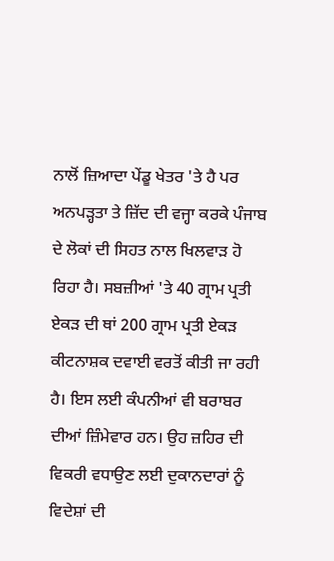ਨਾਲੋਂ ਜ਼ਿਆਦਾ ਪੇਂਡੂ ਖੇਤਰ 'ਤੇ ਹੈ ਪਰ ਅਨਪੜ੍ਹਤਾ ਤੇ ਜ਼ਿੱਦ ਦੀ ਵਜ੍ਹਾ ਕਰਕੇ ਪੰਜਾਬ ਦੇ ਲੋਕਾਂ ਦੀ ਸਿਹਤ ਨਾਲ ਖਿਲਵਾੜ ਹੋ ਰਿਹਾ ਹੈ। ਸਬਜ਼ੀਆਂ 'ਤੇ 40 ਗ੍ਰਾਮ ਪ੍ਰਤੀ ਏਕੜ ਦੀ ਥਾਂ 200 ਗ੍ਰਾਮ ਪ੍ਰਤੀ ਏਕੜ ਕੀਟਨਾਸ਼ਕ ਦਵਾਈ ਵਰਤੋਂ ਕੀਤੀ ਜਾ ਰਹੀ ਹੈ। ਇਸ ਲਈ ਕੰਪਨੀਆਂ ਵੀ ਬਰਾਬਰ ਦੀਆਂ ਜ਼ਿੰਮੇਵਾਰ ਹਨ। ਉਹ ਜ਼ਹਿਰ ਦੀ ਵਿਕਰੀ ਵਧਾਉਣ ਲਈ ਦੁਕਾਨਦਾਰਾਂ ਨੂੰ ਵਿਦੇਸ਼ਾਂ ਦੀ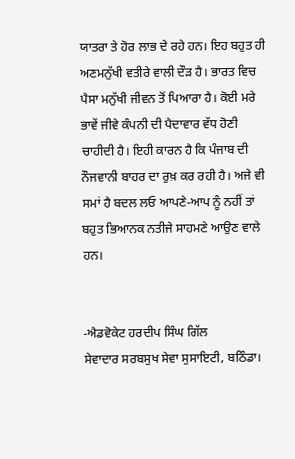ਯਾਤਰਾ ਤੇ ਹੋਰ ਲਾਭ ਦੇ ਰਹੇ ਹਨ। ਇਹ ਬਹੁਤ ਹੀ ਅਣਮਨੁੱਖੀ ਵਤੀਰੇ ਵਾਲੀ ਦੌੜ ਹੈ। ਭਾਰਤ ਵਿਚ ਪੈਸਾ ਮਨੁੱਖੀ ਜੀਵਨ ਤੋਂ ਪਿਆਰਾ ਹੈ। ਕੋਈ ਮਰੇ ਭਾਵੇਂ ਜੀਵੇ ਕੰਪਨੀ ਦੀ ਪੈਦਾਵਾਰ ਵੱਧ ਹੋਣੀ ਚਾਹੀਦੀ ਹੈ। ਇਹੀ ਕਾਰਨ ਹੈ ਕਿ ਪੰਜਾਬ ਦੀ ਨੌਜਵਾਨੀ ਬਾਹਰ ਦਾ ਰੁਖ਼ ਕਰ ਰਹੀ ਹੈ। ਅਜੇ ਵੀ ਸਮਾਂ ਹੈ ਬਦਲ ਲਓ ਆਪਣੇ-ਆਪ ਨੂੰ ਨਹੀਂ ਤਾਂ ਬਹੁਤ ਭਿਆਨਕ ਨਤੀਜੇ ਸਾਹਮਣੇ ਆਉਣ ਵਾਲੇ ਹਨ।


-ਐਡਵੋਕੇਟ ਹਰਦੀਪ ਸਿੰਘ ਗਿੱਲ
ਸੇਵਾਦਾਰ ਸਰਬਸੁਖ ਸੇਵਾ ਸੁਸਾਇਟੀ, ਬਠਿੰਡਾ।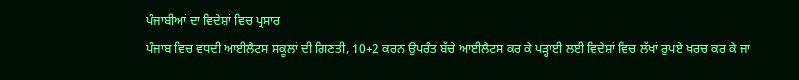ਪੰਜਾਬੀਆਂ ਦਾ ਵਿਦੇਸ਼ਾਂ ਵਿਚ ਪ੍ਰਸਾਰ
ਪੰਜਾਬ ਵਿਚ ਵਧਦੀ ਆਈਲੈਟਸ ਸਕੂਲਾਂ ਦੀ ਗਿਣਤੀ, 10+2 ਕਰਨ ਉਪਰੰਤ ਬੱਚੇ ਆਈਲੈਟਸ ਕਰ ਕੇ ਪੜ੍ਹਾਈ ਲਈ ਵਿਦੇਸ਼ਾਂ ਵਿਚ ਲੱਖਾਂ ਰੁਪਏ ਖਰਚ ਕਰ ਕੇ ਜਾ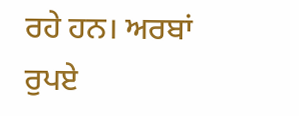ਰਹੇ ਹਨ। ਅਰਬਾਂ ਰੁਪਏ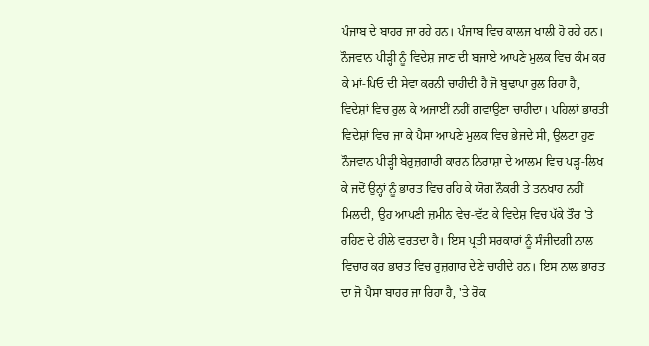ਪੰਜਾਬ ਦੇ ਬਾਹਰ ਜਾ ਰਹੇ ਹਨ। ਪੰਜਾਬ ਵਿਚ ਕਾਲਜ ਖਾਲੀ ਹੋ ਰਹੇ ਹਨ। ਨੌਜਵਾਨ ਪੀੜ੍ਹੀ ਨੂੰ ਵਿਦੇਸ਼ ਜਾਣ ਦੀ ਬਜਾਏ ਆਪਣੇ ਮੁਲਕ ਵਿਚ ਕੰਮ ਕਰ ਕੇ ਮਾਂ-ਪਿਓ ਦੀ ਸੇਵਾ ਕਰਨੀ ਚਾਹੀਦੀ ਹੈ ਜੋ ਬੁਢਾਪਾ ਰੁਲ ਰਿਹਾ ਹੈ, ਵਿਦੇਸ਼ਾਂ ਵਿਚ ਰੁਲ ਕੇ ਅਜਾਈਂ ਨਹੀਂ ਗਵਾਉਣਾ ਚਾਹੀਦਾ। ਪਹਿਲਾਂ ਭਾਰਤੀ ਵਿਦੇਸ਼ਾਂ ਵਿਚ ਜਾ ਕੇ ਪੈਸਾ ਆਪਣੇ ਮੁਲਕ ਵਿਚ ਭੇਜਦੇ ਸੀ, ਉਲਟਾ ਹੁਣ ਨੌਜਵਾਨ ਪੀੜ੍ਹੀ ਬੇਰੁਜ਼ਗਾਰੀ ਕਾਰਨ ਨਿਰਾਸ਼ਾ ਦੇ ਆਲਮ ਵਿਚ ਪੜ੍ਹ-ਲਿਖ ਕੇ ਜਦੋਂ ਉਨ੍ਹਾਂ ਨੂੰ ਭਾਰਤ ਵਿਚ ਰਹਿ ਕੇ ਯੋਗ ਨੌਕਰੀ ਤੇ ਤਨਖਾਹ ਨਹੀਂ ਮਿਲਦੀ, ਉਹ ਆਪਣੀ ਜ਼ਮੀਨ ਵੇਚ-ਵੱਟ ਕੇ ਵਿਦੇਸ਼ ਵਿਚ ਪੱਕੇ ਤੌਰ 'ਤੇ ਰਹਿਣ ਦੇ ਹੀਲੇ ਵਰਤਦਾ ਹੈ। ਇਸ ਪ੍ਰਤੀ ਸਰਕਾਰਾਂ ਨੂੰ ਸੰਜੀਦਗੀ ਨਾਲ ਵਿਚਾਰ ਕਰ ਭਾਰਤ ਵਿਚ ਰੁਜ਼ਗਾਰ ਦੇਣੇ ਚਾਹੀਦੇ ਹਨ। ਇਸ ਨਾਲ ਭਾਰਤ ਦਾ ਜੋ ਪੈਸਾ ਬਾਹਰ ਜਾ ਰਿਹਾ ਹੈ, 'ਤੇ ਰੋਕ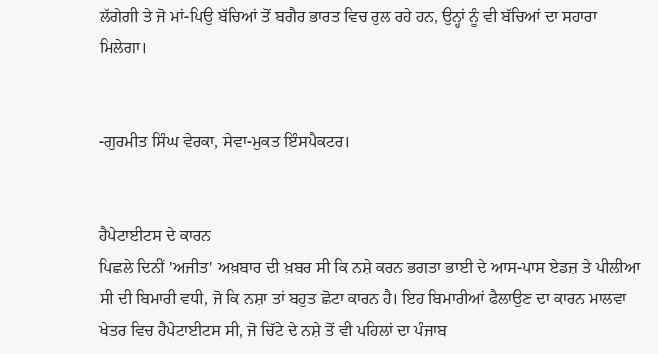ਲੱਗੇਗੀ ਤੇ ਜੋ ਮਾਂ-ਪਿਉ ਬੱਚਿਆਂ ਤੋਂ ਬਗੈਰ ਭਾਰਤ ਵਿਚ ਰੁਲ ਰਹੇ ਹਨ, ਉਨ੍ਹਾਂ ਨੂੰ ਵੀ ਬੱਚਿਆਂ ਦਾ ਸਹਾਰਾ ਮਿਲੇਗਾ।


-ਗੁਰਮੀਤ ਸਿੰਘ ਵੇਰਕਾ, ਸੇਵਾ-ਮੁਕਤ ਇੰਸਪੈਕਟਰ।


ਹੈਪੇਟਾਈਟਸ ਦੇ ਕਾਰਨ
ਪਿਛਲੇ ਦਿਨੀਂ 'ਅਜੀਤ' ਅਖ਼ਬਾਰ ਦੀ ਖ਼ਬਰ ਸੀ ਕਿ ਨਸ਼ੇ ਕਰਨ ਭਗਤਾ ਭਾਈ ਦੇ ਆਸ-ਪਾਸ ਏਡਜ਼ ਤੇ ਪੀਲੀਆ ਸੀ ਦੀ ਬਿਮਾਰੀ ਵਧੀ, ਜੋ ਕਿ ਨਸ਼ਾ ਤਾਂ ਬਹੁਤ ਛੋਟਾ ਕਾਰਨ ਹੈ। ਇਹ ਬਿਮਾਰੀਆਂ ਫੈਲਾਉਣ ਦਾ ਕਾਰਨ ਮਾਲਵਾ ਖੇਤਰ ਵਿਚ ਹੈਪੇਟਾਈਟਸ ਸੀ, ਜੋ ਚਿੱਟੇ ਦੇ ਨਸ਼ੇ ਤੋਂ ਵੀ ਪਹਿਲਾਂ ਦਾ ਪੰਜਾਬ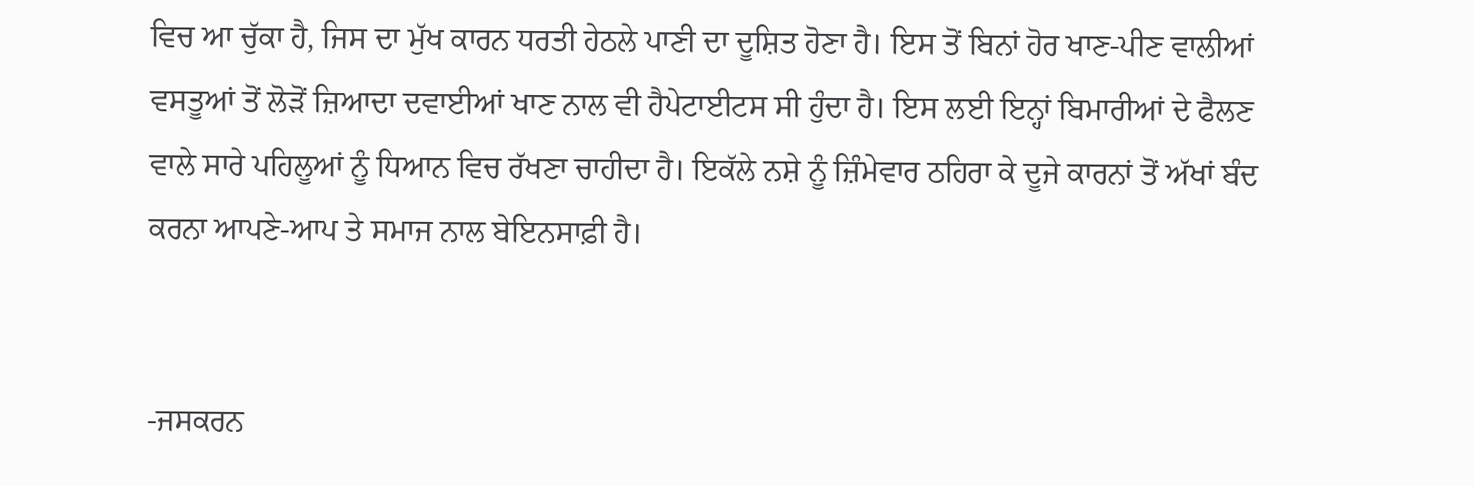ਵਿਚ ਆ ਚੁੱਕਾ ਹੈ, ਜਿਸ ਦਾ ਮੁੱਖ ਕਾਰਨ ਧਰਤੀ ਹੇਠਲੇ ਪਾਣੀ ਦਾ ਦੂਸ਼ਿਤ ਹੋਣਾ ਹੈ। ਇਸ ਤੋਂ ਬਿਨਾਂ ਹੋਰ ਖਾਣ-ਪੀਣ ਵਾਲੀਆਂ ਵਸਤੂਆਂ ਤੋਂ ਲੋੜੋਂ ਜ਼ਿਆਦਾ ਦਵਾਈਆਂ ਖਾਣ ਨਾਲ ਵੀ ਹੈਪੇਟਾਈਟਸ ਸੀ ਹੁੰਦਾ ਹੈ। ਇਸ ਲਈ ਇਨ੍ਹਾਂ ਬਿਮਾਰੀਆਂ ਦੇ ਫੈਲਣ ਵਾਲੇ ਸਾਰੇ ਪਹਿਲੂਆਂ ਨੂੰ ਧਿਆਨ ਵਿਚ ਰੱਖਣਾ ਚਾਹੀਦਾ ਹੈ। ਇਕੱਲੇ ਨਸ਼ੇ ਨੂੰ ਜ਼ਿੰਮੇਵਾਰ ਠਹਿਰਾ ਕੇ ਦੂਜੇ ਕਾਰਨਾਂ ਤੋਂ ਅੱਖਾਂ ਬੰਦ ਕਰਨਾ ਆਪਣੇ-ਆਪ ਤੇ ਸਮਾਜ ਨਾਲ ਬੇਇਨਸਾਫ਼ੀ ਹੈ।


-ਜਸਕਰਨ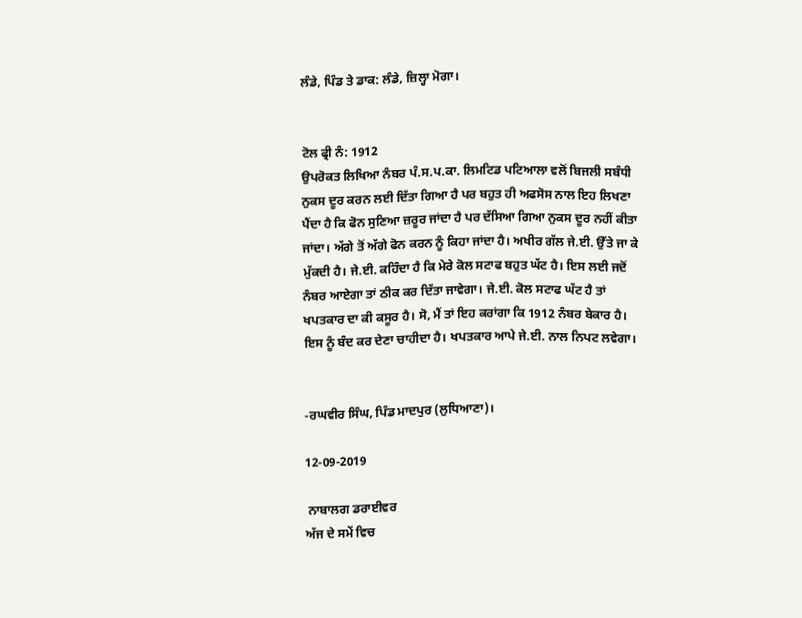ਲੰਡੇ, ਪਿੰਡ ਤੇ ਡਾਕ: ਲੰਡੇ, ਜ਼ਿਲ੍ਹਾ ਮੋਗਾ।


ਟੋਲ ਫ੍ਰੀ ਨੰ: 1912
ਉਪਰੋਕਤ ਲਿਖਿਆ ਨੰਬਰ ਪੰ.ਸ.ਪ.ਕਾ. ਲਿਮਟਿਡ ਪਟਿਆਲਾ ਵਲੋਂ ਬਿਜਲੀ ਸਬੰਧੀ ਨੁਕਸ ਦੂਰ ਕਰਨ ਲਈ ਦਿੱਤਾ ਗਿਆ ਹੈ ਪਰ ਬਹੁਤ ਹੀ ਅਫਸੋਸ ਨਾਲ ਇਹ ਲਿਖਣਾ ਪੈਂਦਾ ਹੈ ਕਿ ਫੋਨ ਸੁਣਿਆ ਜ਼ਰੂਰ ਜਾਂਦਾ ਹੈ ਪਰ ਦੱਸਿਆ ਗਿਆ ਨੁਕਸ ਦੂਰ ਨਹੀਂ ਕੀਤਾ ਜਾਂਦਾ। ਅੱਗੇ ਤੋਂ ਅੱਗੇ ਫੋਨ ਕਰਨ ਨੂੰ ਕਿਹਾ ਜਾਂਦਾ ਹੈ। ਅਖੀਰ ਗੱਲ ਜੇ.ਈ. ਉੱਤੇ ਜਾ ਕੇ ਮੁੱਕਦੀ ਹੈ। ਜੇ.ਈ. ਕਹਿੰਦਾ ਹੈ ਕਿ ਮੇਰੇ ਕੋਲ ਸਟਾਫ ਬਹੁਤ ਘੱਟ ਹੈ। ਇਸ ਲਈ ਜਦੋਂ ਨੰਬਰ ਆਏਗਾ ਤਾਂ ਠੀਕ ਕਰ ਦਿੱਤਾ ਜਾਵੇਗਾ। ਜੇ.ਈ. ਕੋਲ ਸਟਾਫ ਘੱਟ ਹੈ ਤਾਂ ਖਪਤਕਾਰ ਦਾ ਕੀ ਕਸੂਰ ਹੈ। ਸੋ, ਮੈਂ ਤਾਂ ਇਹ ਕਰਾਂਗਾ ਕਿ 1912 ਨੰਬਰ ਬੇਕਾਰ ਹੈ। ਇਸ ਨੂੰ ਬੰਦ ਕਰ ਦੇਣਾ ਚਾਹੀਦਾ ਹੈ। ਖਪਤਕਾਰ ਆਪੇ ਜੇ.ਈ. ਨਾਲ ਨਿਪਟ ਲਵੇਗਾ।


-ਰਘਵੀਰ ਸਿੰਘ, ਪਿੰਡ ਮਾਦਪੁਰ (ਲੁਧਿਆਣਾ)।

12-09-2019

 ਨਾਬਾਲਗ ਡਰਾਈਵਰ
ਅੱਜ ਦੇ ਸਮੇਂ ਵਿਚ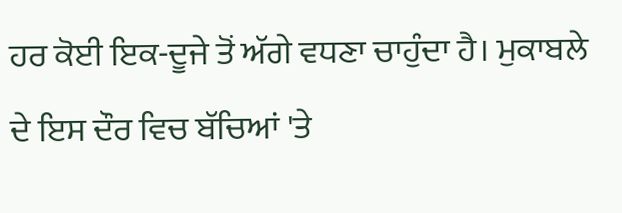ਹਰ ਕੋਈ ਇਕ-ਦੂਜੇ ਤੋਂ ਅੱਗੇ ਵਧਣਾ ਚਾਹੁੰਦਾ ਹੈ। ਮੁਕਾਬਲੇ ਦੇ ਇਸ ਦੌਰ ਵਿਚ ਬੱਚਿਆਂ 'ਤੇ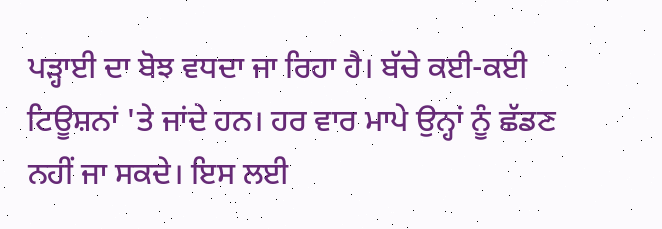ਪੜ੍ਹਾਈ ਦਾ ਬੋਝ ਵਧਦਾ ਜਾ ਰਿਹਾ ਹੈ। ਬੱਚੇ ਕਈ-ਕਈ ਟਿਊਸ਼ਨਾਂ 'ਤੇ ਜਾਂਦੇ ਹਨ। ਹਰ ਵਾਰ ਮਾਪੇ ਉਨ੍ਹਾਂ ਨੂੰ ਛੱਡਣ ਨਹੀਂ ਜਾ ਸਕਦੇ। ਇਸ ਲਈ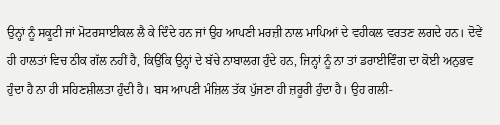ਉਨ੍ਹਾਂ ਨੂੰ ਸਕੂਟੀ ਜਾਂ ਮੋਟਰਸਾਈਕਲ ਲੈ ਕੇ ਦਿੰਦੇ ਹਨ ਜਾਂ ਉਹ ਆਪਣੀ ਮਰਜ਼ੀ ਨਾਲ ਮਾਪਿਆਂ ਦੇ ਵਹੀਕਲ ਵਰਤਣ ਲਗਦੇ ਹਨ। ਦੋਵੇਂ ਹੀ ਹਾਲਤਾਂ ਵਿਚ ਠੀਕ ਗੱਲ ਨਹੀਂ ਹੈ, ਕਿਉਂਕਿ ਉਨ੍ਹਾਂ ਦੇ ਬੱਚੇ ਨਾਬਾਲਗ ਹੁੰਦੇ ਹਨ, ਜਿਨ੍ਹਾਂ ਨੂੰ ਨਾ ਤਾਂ ਡਰਾਈਵਿੰਗ ਦਾ ਕੋਈ ਅਨੁਭਵ ਹੁੰਦਾ ਹੈ ਨਾ ਹੀ ਸਹਿਣਸ਼ੀਲਤਾ ਹੁੰਦੀ ਹੈ। ਬਸ ਆਪਣੀ ਮੰਜ਼ਿਲ ਤੱਕ ਪੁੱਜਣਾ ਹੀ ਜ਼ਰੂਰੀ ਹੁੰਦਾ ਹੈ। ਉਹ ਗਲੀ-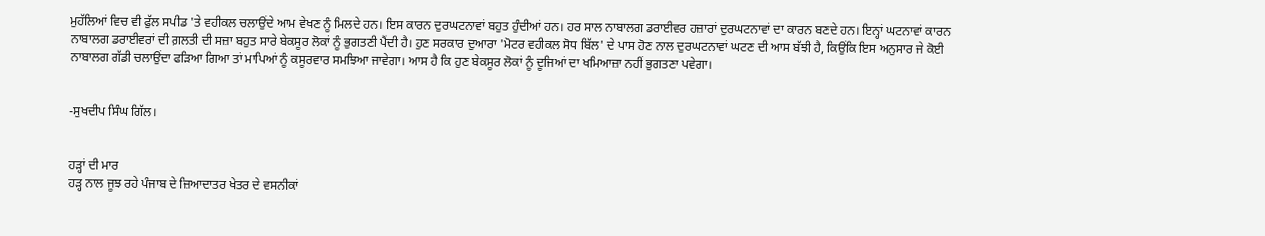ਮੁਹੱਲਿਆਂ ਵਿਚ ਵੀ ਫੁੱਲ ਸਪੀਡ 'ਤੇ ਵਹੀਕਲ ਚਲਾਉਂਦੇ ਆਮ ਵੇਖਣ ਨੂੰ ਮਿਲਦੇ ਹਨ। ਇਸ ਕਾਰਨ ਦੁਰਘਟਨਾਵਾਂ ਬਹੁਤ ਹੁੰਦੀਆਂ ਹਨ। ਹਰ ਸਾਲ ਨਾਬਾਲਗ ਡਰਾਈਵਰ ਹਜ਼ਾਰਾਂ ਦੁਰਘਟਨਾਵਾਂ ਦਾ ਕਾਰਨ ਬਣਦੇ ਹਨ। ਇਨ੍ਹਾਂ ਘਟਨਾਵਾਂ ਕਾਰਨ ਨਾਬਾਲਗ ਡਰਾਈਵਰਾਂ ਦੀ ਗ਼ਲਤੀ ਦੀ ਸਜ਼ਾ ਬਹੁਤ ਸਾਰੇ ਬੇਕਸੂਰ ਲੋਕਾਂ ਨੂੰ ਭੁਗਤਣੀ ਪੈਂਦੀ ਹੈ। ਹੁਣ ਸਰਕਾਰ ਦੁਆਰਾ 'ਮੋਟਰ ਵਹੀਕਲ ਸੋਧ ਬਿੱਲ' ਦੇ ਪਾਸ ਹੋਣ ਨਾਲ ਦੁਰਘਟਨਾਵਾਂ ਘਟਣ ਦੀ ਆਸ ਬੱਝੀ ਹੈ, ਕਿਉਂਕਿ ਇਸ ਅਨੁਸਾਰ ਜੇ ਕੋਈ ਨਾਬਾਲਗ ਗੱਡੀ ਚਲਾਉਂਦਾ ਫੜਿਆ ਗਿਆ ਤਾਂ ਮਾਪਿਆਂ ਨੂੰ ਕਸੂਰਵਾਰ ਸਮਝਿਆ ਜਾਵੇਗਾ। ਆਸ ਹੈ ਕਿ ਹੁਣ ਬੇਕਸੂਰ ਲੋਕਾਂ ਨੂੰ ਦੂਜਿਆਂ ਦਾ ਖਮਿਆਜ਼ਾ ਨਹੀਂ ਭੁਗਤਣਾ ਪਵੇਗਾ।


-ਸੁਖਦੀਪ ਸਿੰਘ ਗਿੱਲ।


ਹੜ੍ਹਾਂ ਦੀ ਮਾਰ
ਹੜ੍ਹ ਨਾਲ ਜੂਝ ਰਹੇ ਪੰਜਾਬ ਦੇ ਜ਼ਿਆਦਾਤਰ ਖੇਤਰ ਦੇ ਵਸਨੀਕਾਂ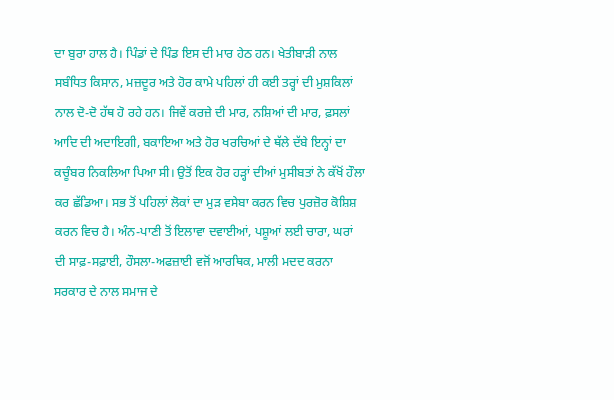ਦਾ ਬੁਰਾ ਹਾਲ ਹੈ। ਪਿੰਡਾਂ ਦੇ ਪਿੰਡ ਇਸ ਦੀ ਮਾਰ ਹੇਠ ਹਨ। ਖੇਤੀਬਾੜੀ ਨਾਲ ਸਬੰਧਿਤ ਕਿਸਾਨ, ਮਜ਼ਦੂਰ ਅਤੇ ਹੋਰ ਕਾਮੇ ਪਹਿਲਾਂ ਹੀ ਕਈ ਤਰ੍ਹਾਂ ਦੀ ਮੁਸ਼ਕਿਲਾਂ ਨਾਲ ਦੋ-ਦੋ ਹੱਥ ਹੋ ਰਹੇ ਹਨ। ਜਿਵੇਂ ਕਰਜ਼ੇ ਦੀ ਮਾਰ, ਨਸ਼ਿਆਂ ਦੀ ਮਾਰ, ਫ਼ਸਲਾਂ ਆਦਿ ਦੀ ਅਦਾਇਗੀ, ਬਕਾਇਆ ਅਤੇ ਹੋਰ ਖਰਚਿਆਂ ਦੇ ਥੱਲੇ ਦੱਬੇ ਇਨ੍ਹਾਂ ਦਾ ਕਚੂੰਬਰ ਨਿਕਲਿਆ ਪਿਆ ਸੀ। ਉਤੋਂ ਇਕ ਹੋਰ ਹੜ੍ਹਾਂ ਦੀਆਂ ਮੁਸੀਬਤਾਂ ਨੇ ਕੱਖੋਂ ਹੌਲਾ ਕਰ ਛੱਡਿਆ। ਸਭ ਤੋਂ ਪਹਿਲਾਂ ਲੋਕਾਂ ਦਾ ਮੁੜ ਵਸੇਬਾ ਕਰਨ ਵਿਚ ਪੁਰਜ਼ੋਰ ਕੋਸ਼ਿਸ਼ ਕਰਨ ਵਿਚ ਹੈ। ਅੰਨ-ਪਾਣੀ ਤੋਂ ਇਲਾਵਾ ਦਵਾਈਆਂ, ਪਸ਼ੂਆਂ ਲਈ ਚਾਰਾ, ਘਰਾਂ ਦੀ ਸਾਫ਼-ਸਫ਼ਾਈ, ਹੌਸਲਾ-ਅਫਜ਼ਾਈ ਵਜੋਂ ਆਰਥਿਕ, ਮਾਲੀ ਮਦਦ ਕਰਨਾ ਸਰਕਾਰ ਦੇ ਨਾਲ ਸਮਾਜ ਦੇ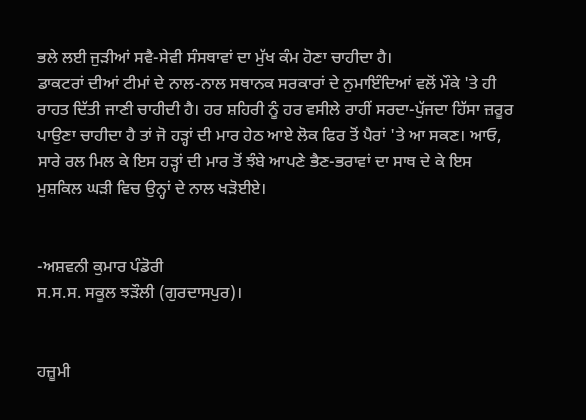ਭਲੇ ਲਈ ਜੁੜੀਆਂ ਸਵੈ-ਸੇਵੀ ਸੰਸਥਾਵਾਂ ਦਾ ਮੁੱਖ ਕੰਮ ਹੋਣਾ ਚਾਹੀਦਾ ਹੈ।
ਡਾਕਟਰਾਂ ਦੀਆਂ ਟੀਮਾਂ ਦੇ ਨਾਲ-ਨਾਲ ਸਥਾਨਕ ਸਰਕਾਰਾਂ ਦੇ ਨੁਮਾਇੰਦਿਆਂ ਵਲੋਂ ਮੌਕੇ 'ਤੇ ਹੀ ਰਾਹਤ ਦਿੱਤੀ ਜਾਣੀ ਚਾਹੀਦੀ ਹੈ। ਹਰ ਸ਼ਹਿਰੀ ਨੂੰ ਹਰ ਵਸੀਲੇ ਰਾਹੀਂ ਸਰਦਾ-ਪੁੱਜਦਾ ਹਿੱਸਾ ਜ਼ਰੂਰ ਪਾਉਣਾ ਚਾਹੀਦਾ ਹੈ ਤਾਂ ਜੋ ਹੜ੍ਹਾਂ ਦੀ ਮਾਰ ਹੇਠ ਆਏ ਲੋਕ ਫਿਰ ਤੋਂ ਪੈਰਾਂ 'ਤੇ ਆ ਸਕਣ। ਆਓ, ਸਾਰੇ ਰਲ ਮਿਲ ਕੇ ਇਸ ਹੜ੍ਹਾਂ ਦੀ ਮਾਰ ਤੋਂ ਝੰਬੇ ਆਪਣੇ ਭੈਣ-ਭਰਾਵਾਂ ਦਾ ਸਾਥ ਦੇ ਕੇ ਇਸ ਮੁਸ਼ਕਿਲ ਘੜੀ ਵਿਚ ਉਨ੍ਹਾਂ ਦੇ ਨਾਲ ਖੜੋਈਏ।


-ਅਸ਼ਵਨੀ ਕੁਮਾਰ ਪੰਡੋਰੀ
ਸ.ਸ.ਸ. ਸਕੂਲ ਝੜੌਲੀ (ਗੁਰਦਾਸਪੁਰ)।


ਹਜ਼ੂਮੀ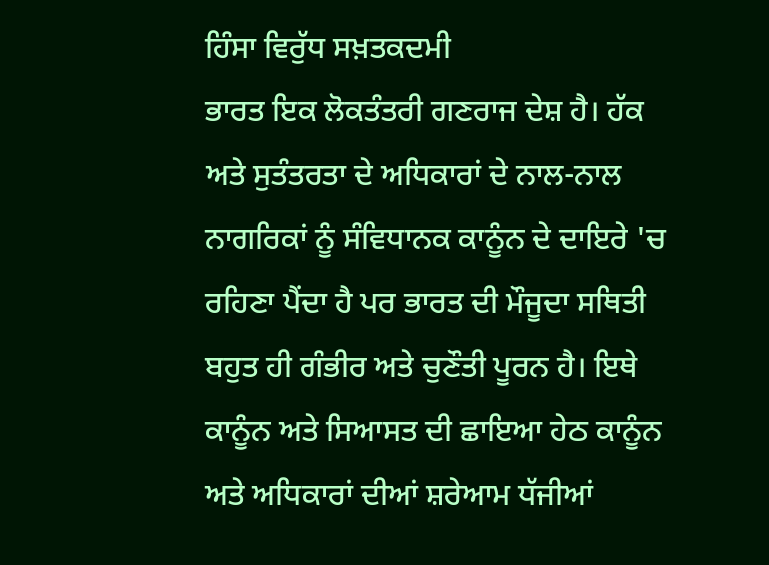ਹਿੰਸਾ ਵਿਰੁੱਧ ਸਖ਼ਤਕਦਮੀ
ਭਾਰਤ ਇਕ ਲੋਕਤੰਤਰੀ ਗਣਰਾਜ ਦੇਸ਼ ਹੈ। ਹੱਕ ਅਤੇ ਸੁਤੰਤਰਤਾ ਦੇ ਅਧਿਕਾਰਾਂ ਦੇ ਨਾਲ-ਨਾਲ ਨਾਗਰਿਕਾਂ ਨੂੰ ਸੰਵਿਧਾਨਕ ਕਾਨੂੰਨ ਦੇ ਦਾਇਰੇ 'ਚ ਰਹਿਣਾ ਪੈਂਦਾ ਹੈ ਪਰ ਭਾਰਤ ਦੀ ਮੌਜੂਦਾ ਸਥਿਤੀ ਬਹੁਤ ਹੀ ਗੰਭੀਰ ਅਤੇ ਚੁਣੌਤੀ ਪੂਰਨ ਹੈ। ਇਥੇ ਕਾਨੂੰਨ ਅਤੇ ਸਿਆਸਤ ਦੀ ਛਾਇਆ ਹੇਠ ਕਾਨੂੰਨ ਅਤੇ ਅਧਿਕਾਰਾਂ ਦੀਆਂ ਸ਼ਰੇਆਮ ਧੱਜੀਆਂ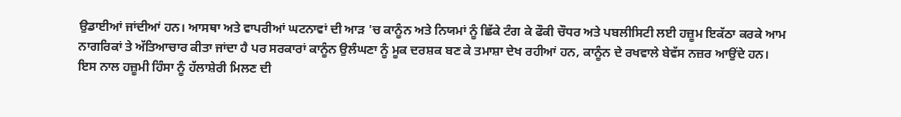ਉਡਾਈਆਂ ਜਾਂਦੀਆਂ ਹਨ। ਆਸਥਾ ਅਤੇ ਵਾਪਰੀਆਂ ਘਟਨਾਵਾਂ ਦੀ ਆੜ 'ਚ ਕਾਨੂੰਨ ਅਤੇ ਨਿਯਮਾਂ ਨੂੰ ਛਿੱਕੇ ਟੰਗ ਕੇ ਫੌਕੀ ਚੌਧਰ ਅਤੇ ਪਬਲੀਸਿਟੀ ਲਈ ਹਜ਼ੂਮ ਇਕੱਠਾ ਕਰਕੇ ਆਮ ਨਾਗਰਿਕਾਂ ਤੇ ਅੱਤਿਆਚਾਰ ਕੀਤਾ ਜਾਂਦਾ ਹੈ ਪਰ ਸਰਕਾਰਾਂ ਕਾਨੂੰਨ ਉਲੰਘਣਾ ਨੂੰ ਮੂਕ ਦਰਸ਼ਕ ਬਣ ਕੇ ਤਮਾਸ਼ਾ ਦੇਖ ਰਹੀਆਂ ਹਨ, ਕਾਨੂੰਨ ਦੇ ਰਖਵਾਲੇ ਬੇਵੱਸ ਨਜ਼ਰ ਆਉਂਦੇ ਹਨ। ਇਸ ਨਾਲ ਹਜ਼ੂਮੀ ਹਿੰਸਾ ਨੂੰ ਹੱਲਾਸ਼ੇਰੀ ਮਿਲਣ ਦੀ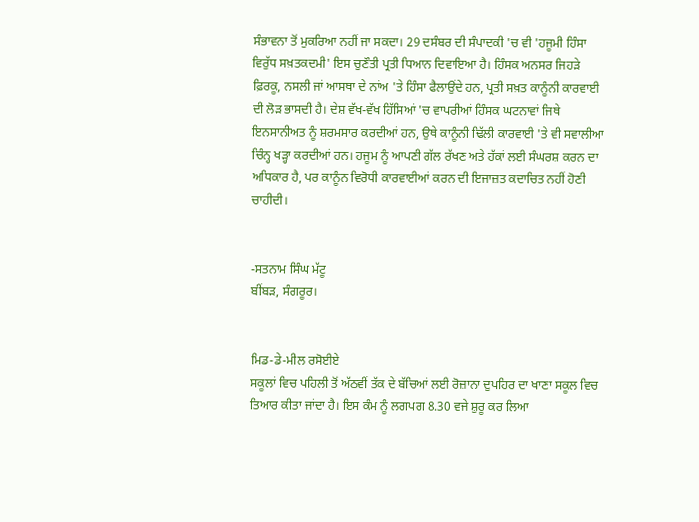ਸੰਭਾਵਨਾ ਤੋਂ ਮੁਕਰਿਆ ਨਹੀਂ ਜਾ ਸਕਦਾ। 29 ਦਸੰਬਰ ਦੀ ਸੰਪਾਦਕੀ 'ਚ ਵੀ 'ਹਜੂਮੀ ਹਿੰਸਾ ਵਿਰੁੱਧ ਸਖ਼ਤਕਦਮੀ' ਇਸ ਚੁਣੌਤੀ ਪ੍ਰਤੀ ਧਿਆਨ ਦਿਵਾਇਆ ਹੈ। ਹਿੰਸਕ ਅਨਸਰ ਜਿਹੜੇ ਫ਼ਿਰਕੂ, ਨਸਲੀ ਜਾਂ ਆਸਥਾ ਦੇ ਨਾਂਅ 'ਤੇ ਹਿੰਸਾ ਫੈਲਾਉਂਦੇ ਹਨ, ਪ੍ਰਤੀ ਸਖ਼ਤ ਕਾਨੂੰਨੀ ਕਾਰਵਾਈ ਦੀ ਲੋੜ ਭਾਸਦੀ ਹੈ। ਦੇਸ਼ ਵੱਖ-ਵੱਖ ਹਿੱਸਿਆਂ 'ਚ ਵਾਪਰੀਆਂ ਹਿੰਸਕ ਘਟਨਾਵਾਂ ਜਿਥੇ ਇਨਸਾਨੀਅਤ ਨੂੰ ਸ਼ਰਮਸਾਰ ਕਰਦੀਆਂ ਹਨ, ਉਥੇ ਕਾਨੂੰਨੀ ਢਿੱਲੀ ਕਾਰਵਾਈ 'ਤੇ ਵੀ ਸਵਾਲੀਆ ਚਿੰਨ੍ਹ ਖੜ੍ਹਾ ਕਰਦੀਆਂ ਹਨ। ਹਜੂਮ ਨੂੰ ਆਪਣੀ ਗੱਲ ਰੱਖਣ ਅਤੇ ਹੱਕਾਂ ਲਈ ਸੰਘਰਸ਼ ਕਰਨ ਦਾ ਅਧਿਕਾਰ ਹੈ, ਪਰ ਕਾਨੂੰਨ ਵਿਰੋਧੀ ਕਾਰਵਾਈਆਂ ਕਰਨ ਦੀ ਇਜਾਜ਼ਤ ਕਦਾਚਿਤ ਨਹੀਂ ਹੋਣੀ ਚਾਹੀਦੀ।


-ਸਤਨਾਮ ਸਿੰਘ ਮੱਟੂ
ਬੀਂਬੜ, ਸੰਗਰੂਰ।


ਮਿਡ-ਡੇ-ਮੀਲ ਰਸੋਈਏ
ਸਕੂਲਾਂ ਵਿਚ ਪਹਿਲੀ ਤੋਂ ਅੱਠਵੀਂ ਤੱਕ ਦੇ ਬੱਚਿਆਂ ਲਈ ਰੋਜ਼ਾਨਾ ਦੁਪਹਿਰ ਦਾ ਖਾਣਾ ਸਕੂਲ ਵਿਚ ਤਿਆਰ ਕੀਤਾ ਜਾਂਦਾ ਹੈ। ਇਸ ਕੰਮ ਨੂੰ ਲਗਪਗ 8.30 ਵਜੇ ਸ਼ੁਰੂ ਕਰ ਲਿਆ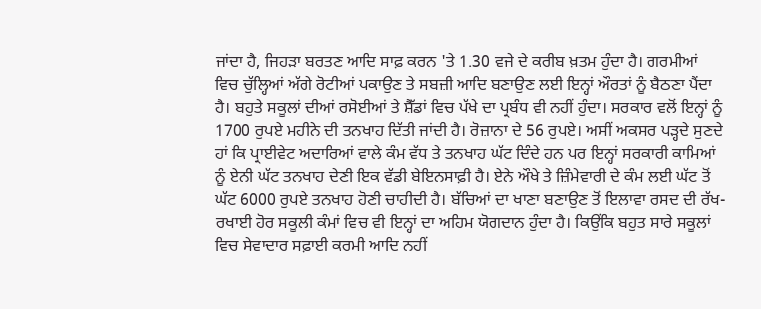ਜਾਂਦਾ ਹੈ, ਜਿਹੜਾ ਬਰਤਣ ਆਦਿ ਸਾਫ਼ ਕਰਨ 'ਤੇ 1.30 ਵਜੇ ਦੇ ਕਰੀਬ ਖ਼ਤਮ ਹੁੰਦਾ ਹੈ। ਗਰਮੀਆਂ ਵਿਚ ਚੁੱਲ੍ਹਿਆਂ ਅੱਗੇ ਰੋਟੀਆਂ ਪਕਾਉਣ ਤੇ ਸਬਜ਼ੀ ਆਦਿ ਬਣਾਉਣ ਲਈ ਇਨ੍ਹਾਂ ਔਰਤਾਂ ਨੂੰ ਬੈਠਣਾ ਪੈਂਦਾ ਹੈ। ਬਹੁਤੇ ਸਕੂਲਾਂ ਦੀਆਂ ਰਸੋਈਆਂ ਤੇ ਸ਼ੈੱਡਾਂ ਵਿਚ ਪੱਖੇ ਦਾ ਪ੍ਰਬੰਧ ਵੀ ਨਹੀਂ ਹੁੰਦਾ। ਸਰਕਾਰ ਵਲੋਂ ਇਨ੍ਹਾਂ ਨੂੰ 1700 ਰੁਪਏ ਮਹੀਨੇ ਦੀ ਤਨਖਾਹ ਦਿੱਤੀ ਜਾਂਦੀ ਹੈ। ਰੋਜ਼ਾਨਾ ਦੇ 56 ਰੁਪਏ। ਅਸੀਂ ਅਕਸਰ ਪੜ੍ਹਦੇ ਸੁਣਦੇ ਹਾਂ ਕਿ ਪ੍ਰਾਈਵੇਟ ਅਦਾਰਿਆਂ ਵਾਲੇ ਕੰਮ ਵੱਧ ਤੇ ਤਨਖਾਹ ਘੱਟ ਦਿੰਦੇ ਹਨ ਪਰ ਇਨ੍ਹਾਂ ਸਰਕਾਰੀ ਕਾਮਿਆਂ ਨੂੰ ਏਨੀ ਘੱਟ ਤਨਖਾਹ ਦੇਣੀ ਇਕ ਵੱਡੀ ਬੇਇਨਸਾਫ਼ੀ ਹੈ। ਏਨੇ ਔਖੇ ਤੇ ਜ਼ਿੰਮੇਵਾਰੀ ਦੇ ਕੰਮ ਲਈ ਘੱਟ ਤੋਂ ਘੱਟ 6000 ਰੁਪਏ ਤਨਖਾਹ ਹੋਣੀ ਚਾਹੀਦੀ ਹੈ। ਬੱਚਿਆਂ ਦਾ ਖਾਣਾ ਬਣਾਉਣ ਤੋਂ ਇਲਾਵਾ ਰਸਦ ਦੀ ਰੱਖ-ਰਖਾਈ ਹੋਰ ਸਕੂਲੀ ਕੰਮਾਂ ਵਿਚ ਵੀ ਇਨ੍ਹਾਂ ਦਾ ਅਹਿਮ ਯੋਗਦਾਨ ਹੁੰਦਾ ਹੈ। ਕਿਉਂਕਿ ਬਹੁਤ ਸਾਰੇ ਸਕੂਲਾਂ ਵਿਚ ਸੇਵਾਦਾਰ ਸਫ਼ਾਈ ਕਰਮੀ ਆਦਿ ਨਹੀਂ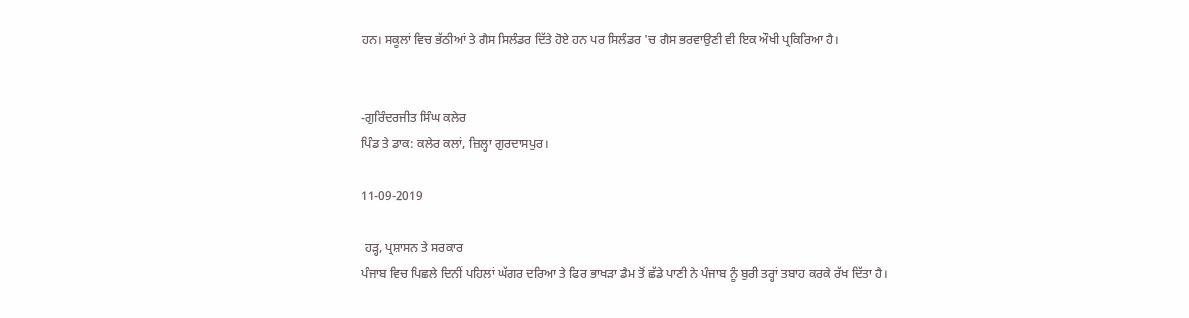ਹਨ। ਸਕੂਲਾਂ ਵਿਚ ਭੱਠੀਆਂ ਤੇ ਗੈਸ ਸਿਲੰਡਰ ਦਿੱਤੇ ਹੋਏ ਹਨ ਪਰ ਸਿਲੰਡਰ 'ਚ ਗੈਸ ਭਰਵਾਉਣੀ ਵੀ ਇਕ ਔਖੀ ਪ੍ਰਕਿਰਿਆ ਹੈ।


-ਗੁਰਿੰਦਰਜੀਤ ਸਿੰਘ ਕਲੇਰ
ਪਿੰਡ ਤੇ ਡਾਕ: ਕਲੇਰ ਕਲਾਂ, ਜ਼ਿਲ੍ਹਾ ਗੁਰਦਾਸਪੁਰ।

11-09-2019

 ਹੜ੍ਹ, ਪ੍ਰਸ਼ਾਸਨ ਤੇ ਸਰਕਾਰ
ਪੰਜਾਬ ਵਿਚ ਪਿਛਲੇ ਦਿਨੀਂ ਪਹਿਲਾਂ ਘੱਗਰ ਦਰਿਆ ਤੇ ਫਿਰ ਭਾਖੜਾ ਡੈਮ ਤੋਂ ਛੱਡੇ ਪਾਣੀ ਨੇ ਪੰਜਾਬ ਨੂੰ ਬੁਰੀ ਤਰ੍ਹਾਂ ਤਬਾਹ ਕਰਕੇ ਰੱਖ ਦਿੱਤਾ ਹੈ।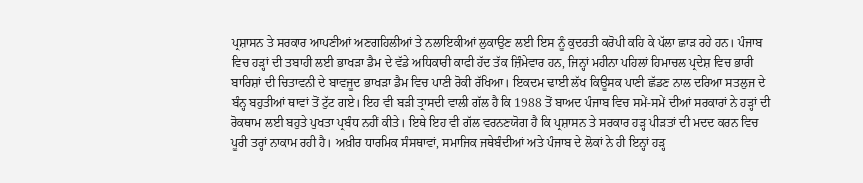ਪ੍ਰਸ਼ਾਸਨ ਤੇ ਸਰਕਾਰ ਆਪਣੀਆਂ ਅਣਗਹਿਲੀਆਂ ਤੇ ਨਲਾਇਕੀਆਂ ਲੁਕਾਉਣ ਲਈ ਇਸ ਨੂੰ ਕੁਦਰਤੀ ਕਰੋਪੀ ਕਹਿ ਕੇ ਪੱਲਾ ਛਾੜ ਰਹੇ ਹਨ। ਪੰਜਾਬ ਵਿਚ ਹੜ੍ਹਾਂ ਦੀ ਤਬਾਹੀ ਲਈ ਭਾਖੜਾ ਡੈਮ ਦੇ ਵੱਡੇ ਅਧਿਕਾਰੀ ਕਾਫੀ ਹੱਦ ਤੱਕ ਜ਼ਿੰਮੇਵਾਰ ਹਨ, ਜਿਨ੍ਹਾਂ ਮਹੀਨਾ ਪਹਿਲਾਂ ਹਿਮਾਚਲ ਪ੍ਰਦੇਸ਼ ਵਿਚ ਭਾਰੀ ਬਾਰਿਸ਼ਾਂ ਦੀ ਚਿਤਾਵਨੀ ਦੇ ਬਾਵਜੂਦ ਭਾਖੜਾ ਡੈਮ ਵਿਚ ਪਾਣੀ ਰੋਕੀ ਰੱਖਿਆ। ਇਕਦਮ ਢਾਈ ਲੱਖ ਕਿਊਸਕ ਪਾਣੀ ਛੱਡਣ ਨਾਲ ਦਰਿਆ ਸਤਲੁਜ ਦੇ ਬੰਨ੍ਹ ਬਹੁਤੀਆਂ ਥਾਵਾਂ ਤੋਂ ਟੁੱਟ ਗਏ। ਇਹ ਵੀ ਬੜੀ ਤ੍ਰਾਸਦੀ ਵਾਲੀ ਗੱਲ ਹੈ ਕਿ 1988 ਤੋਂ ਬਾਅਦ ਪੰਜਾਬ ਵਿਚ ਸਮੇਂ-ਸਮੇਂ ਦੀਆਂ ਸਰਕਾਰਾਂ ਨੇ ਹੜ੍ਹਾਂ ਦੀ ਰੋਕਥਾਮ ਲਈ ਬਹੁਤੇ ਪੁਖਤਾ ਪ੍ਰਬੰਧ ਨਹੀਂ ਕੀਤੇ। ਇਥੇ ਇਹ ਵੀ ਗੱਲ ਵਰਨਣਯੋਗ ਹੈ ਕਿ ਪ੍ਰਸ਼ਾਸਨ ਤੇ ਸਰਕਾਰ ਹੜ੍ਹ ਪੀੜਤਾਂ ਦੀ ਮਦਦ ਕਰਨ ਵਿਚ ਪੂਰੀ ਤਰ੍ਹਾਂ ਨਾਕਾਮ ਰਹੀ ਹੈ। ਅਖ਼ੀਰ ਧਾਰਮਿਕ ਸੰਸਥਾਵਾਂ, ਸਮਾਜਿਕ ਜਥੇਬੰਦੀਆਂ ਅਤੇ ਪੰਜਾਬ ਦੇ ਲੋਕਾਂ ਨੇ ਹੀ ਇਨ੍ਹਾਂ ਹੜ੍ਹ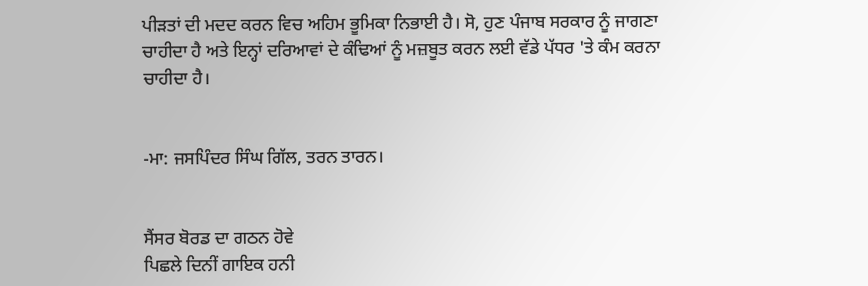ਪੀੜਤਾਂ ਦੀ ਮਦਦ ਕਰਨ ਵਿਚ ਅਹਿਮ ਭੂਮਿਕਾ ਨਿਭਾਈ ਹੈ। ਸੋ, ਹੁਣ ਪੰਜਾਬ ਸਰਕਾਰ ਨੂੰ ਜਾਗਣਾ ਚਾਹੀਦਾ ਹੈ ਅਤੇ ਇਨ੍ਹਾਂ ਦਰਿਆਵਾਂ ਦੇ ਕੰਢਿਆਂ ਨੂੰ ਮਜ਼ਬੂਤ ਕਰਨ ਲਈ ਵੱਡੇ ਪੱਧਰ 'ਤੇ ਕੰਮ ਕਰਨਾ ਚਾਹੀਦਾ ਹੈ।


-ਮਾ: ਜਸਪਿੰਦਰ ਸਿੰਘ ਗਿੱਲ, ਤਰਨ ਤਾਰਨ।


ਸੈਂਸਰ ਬੋਰਡ ਦਾ ਗਠਨ ਹੋਵੇ
ਪਿਛਲੇ ਦਿਨੀਂ ਗਾਇਕ ਹਨੀ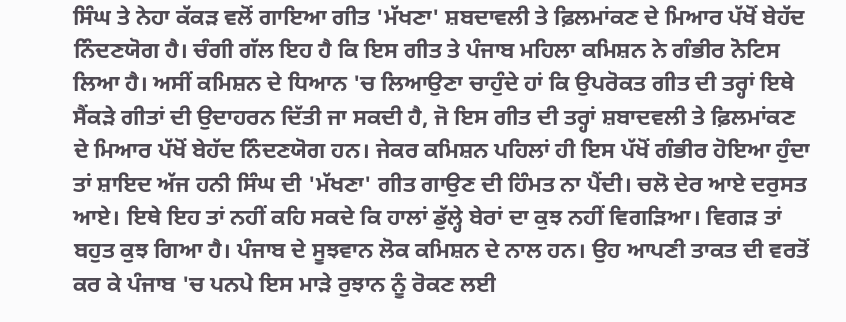ਸਿੰਘ ਤੇ ਨੇਹਾ ਕੱਕੜ ਵਲੋਂ ਗਾਇਆ ਗੀਤ 'ਮੱਖਣਾ' ਸ਼ਬਦਾਵਲੀ ਤੇ ਫ਼ਿਲਮਾਂਕਣ ਦੇ ਮਿਆਰ ਪੱਖੋਂ ਬੇਹੱਦ ਨਿੰਦਣਯੋਗ ਹੈ। ਚੰਗੀ ਗੱਲ ਇਹ ਹੈ ਕਿ ਇਸ ਗੀਤ ਤੇ ਪੰਜਾਬ ਮਹਿਲਾ ਕਮਿਸ਼ਨ ਨੇ ਗੰਭੀਰ ਨੋਟਿਸ ਲਿਆ ਹੈ। ਅਸੀਂ ਕਮਿਸ਼ਨ ਦੇ ਧਿਆਨ 'ਚ ਲਿਆਉਣਾ ਚਾਹੁੰਦੇ ਹਾਂ ਕਿ ਉਪਰੋਕਤ ਗੀਤ ਦੀ ਤਰ੍ਹਾਂ ਇਥੇ ਸੈਂਕੜੇ ਗੀਤਾਂ ਦੀ ਉਦਾਹਰਨ ਦਿੱਤੀ ਜਾ ਸਕਦੀ ਹੈ, ਜੋ ਇਸ ਗੀਤ ਦੀ ਤਰ੍ਹਾਂ ਸ਼ਬਾਦਵਲੀ ਤੇ ਫ਼ਿਲਮਾਂਕਣ ਦੇ ਮਿਆਰ ਪੱਖੋਂ ਬੇਹੱਦ ਨਿੰਦਣਯੋਗ ਹਨ। ਜੇਕਰ ਕਮਿਸ਼ਨ ਪਹਿਲਾਂ ਹੀ ਇਸ ਪੱਖੋਂ ਗੰਭੀਰ ਹੋਇਆ ਹੁੰਦਾ ਤਾਂ ਸ਼ਾਇਦ ਅੱਜ ਹਨੀ ਸਿੰਘ ਦੀ 'ਮੱਖਣਾ' ਗੀਤ ਗਾਉਣ ਦੀ ਹਿੰਮਤ ਨਾ ਪੈਂਦੀ। ਚਲੋ ਦੇਰ ਆਏ ਦਰੁਸਤ ਆਏ। ਇਥੇ ਇਹ ਤਾਂ ਨਹੀਂ ਕਹਿ ਸਕਦੇ ਕਿ ਹਾਲਾਂ ਡੁੱਲ੍ਹੇ ਬੇਰਾਂ ਦਾ ਕੁਝ ਨਹੀਂ ਵਿਗੜਿਆ। ਵਿਗੜ ਤਾਂ ਬਹੁਤ ਕੁਝ ਗਿਆ ਹੈ। ਪੰਜਾਬ ਦੇ ਸੂਝਵਾਨ ਲੋਕ ਕਮਿਸ਼ਨ ਦੇ ਨਾਲ ਹਨ। ਉਹ ਆਪਣੀ ਤਾਕਤ ਦੀ ਵਰਤੋਂ ਕਰ ਕੇ ਪੰਜਾਬ 'ਚ ਪਨਪੇ ਇਸ ਮਾੜੇ ਰੁਝਾਨ ਨੂੰ ਰੋਕਣ ਲਈ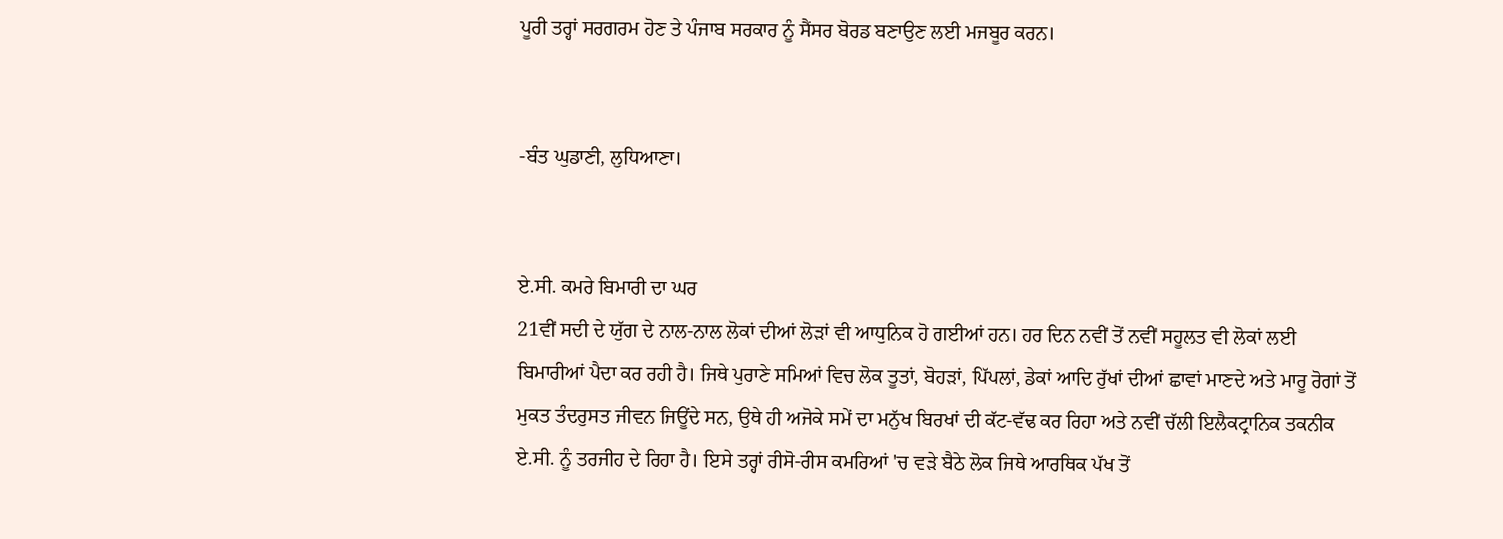ਪੂਰੀ ਤਰ੍ਹਾਂ ਸਰਗਰਮ ਹੋਣ ਤੇ ਪੰਜਾਬ ਸਰਕਾਰ ਨੂੰ ਸੈਂਸਰ ਬੋਰਡ ਬਣਾਉਣ ਲਈ ਮਜਬੂਰ ਕਰਨ।


-ਬੰਤ ਘੁਡਾਣੀ, ਲੁਧਿਆਣਾ।


ਏ.ਸੀ. ਕਮਰੇ ਬਿਮਾਰੀ ਦਾ ਘਰ
21ਵੀਂ ਸਦੀ ਦੇ ਯੁੱਗ ਦੇ ਨਾਲ-ਨਾਲ ਲੋਕਾਂ ਦੀਆਂ ਲੋੜਾਂ ਵੀ ਆਧੁਨਿਕ ਹੋ ਗਈਆਂ ਹਨ। ਹਰ ਦਿਨ ਨਵੀਂ ਤੋਂ ਨਵੀਂ ਸਹੂਲਤ ਵੀ ਲੋਕਾਂ ਲਈ ਬਿਮਾਰੀਆਂ ਪੈਦਾ ਕਰ ਰਹੀ ਹੈ। ਜਿਥੇ ਪੁਰਾਣੇ ਸਮਿਆਂ ਵਿਚ ਲੋਕ ਤੂਤਾਂ, ਬੋਹੜਾਂ, ਪਿੱਪਲਾਂ, ਡੇਕਾਂ ਆਦਿ ਰੁੱਖਾਂ ਦੀਆਂ ਛਾਵਾਂ ਮਾਣਦੇ ਅਤੇ ਮਾਰੂ ਰੋਗਾਂ ਤੋਂ ਮੁਕਤ ਤੰਦਰੁਸਤ ਜੀਵਨ ਜਿਊਂਦੇ ਸਨ, ਉਥੇ ਹੀ ਅਜੋਕੇ ਸਮੇਂ ਦਾ ਮਨੁੱਖ ਬਿਰਖਾਂ ਦੀ ਕੱਟ-ਵੱਢ ਕਰ ਰਿਹਾ ਅਤੇ ਨਵੀਂ ਚੱਲੀ ਇਲੈਕਟ੍ਰਾਨਿਕ ਤਕਨੀਕ ਏ.ਸੀ. ਨੂੰ ਤਰਜੀਹ ਦੇ ਰਿਹਾ ਹੈ। ਇਸੇ ਤਰ੍ਹਾਂ ਰੀਸੋ-ਰੀਸ ਕਮਰਿਆਂ 'ਚ ਵੜੇ ਬੈਠੇ ਲੋਕ ਜਿਥੇ ਆਰਥਿਕ ਪੱਖ ਤੋਂ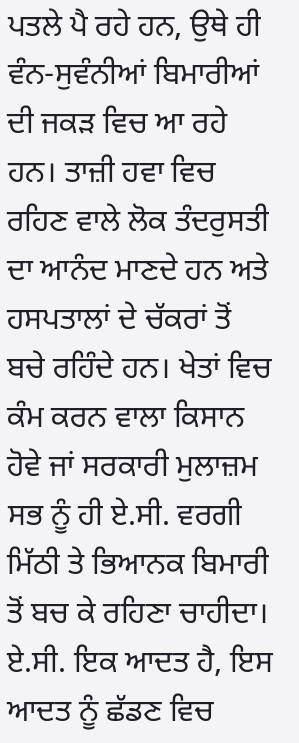ਪਤਲੇ ਪੈ ਰਹੇ ਹਨ, ਉਥੇ ਹੀ ਵੰਨ-ਸੁਵੰਨੀਆਂ ਬਿਮਾਰੀਆਂ ਦੀ ਜਕੜ ਵਿਚ ਆ ਰਹੇ ਹਨ। ਤਾਜ਼ੀ ਹਵਾ ਵਿਚ ਰਹਿਣ ਵਾਲੇ ਲੋਕ ਤੰਦਰੁਸਤੀ ਦਾ ਆਨੰਦ ਮਾਣਦੇ ਹਨ ਅਤੇ ਹਸਪਤਾਲਾਂ ਦੇ ਚੱਕਰਾਂ ਤੋਂ ਬਚੇ ਰਹਿੰਦੇ ਹਨ। ਖੇਤਾਂ ਵਿਚ ਕੰਮ ਕਰਨ ਵਾਲਾ ਕਿਸਾਨ ਹੋਵੇ ਜਾਂ ਸਰਕਾਰੀ ਮੁਲਾਜ਼ਮ ਸਭ ਨੂੰ ਹੀ ਏ.ਸੀ. ਵਰਗੀ ਮਿੱਠੀ ਤੇ ਭਿਆਨਕ ਬਿਮਾਰੀ ਤੋਂ ਬਚ ਕੇ ਰਹਿਣਾ ਚਾਹੀਦਾ। ਏ.ਸੀ. ਇਕ ਆਦਤ ਹੈ, ਇਸ ਆਦਤ ਨੂੰ ਛੱਡਣ ਵਿਚ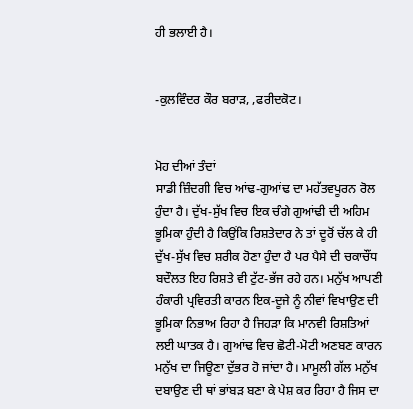ਹੀ ਭਲਾਈ ਹੈ।


-ਕੁਲਵਿੰਦਰ ਕੌਰ ਬਰਾੜ, ,ਫਰੀਦਕੋਟ।


ਮੋਹ ਦੀਆਂ ਤੰਦਾਂ
ਸਾਡੀ ਜ਼ਿੰਦਗੀ ਵਿਚ ਆਂਢ-ਗੁਆਂਢ ਦਾ ਮਹੱਤਵਪੂਰਨ ਰੋਲ ਹੁੰਦਾ ਹੈ। ਦੁੱਖ-ਸੁੱਖ ਵਿਚ ਇਕ ਚੰਗੇ ਗੁਆਂਢੀ ਦੀ ਅਹਿਮ ਭੂਮਿਕਾ ਹੁੰਦੀ ਹੈ ਕਿਉਂਕਿ ਰਿਸ਼ਤੇਦਾਰ ਨੇ ਤਾਂ ਦੂਰੋਂ ਚੱਲ ਕੇ ਹੀ ਦੁੱਖ-ਸੁੱਖ ਵਿਚ ਸ਼ਰੀਕ ਹੋਣਾ ਹੁੰਦਾ ਹੈ ਪਰ ਪੈਸੇ ਦੀ ਚਕਾਚੌਂਧ ਬਦੌਲਤ ਇਹ ਰਿਸ਼ਤੇ ਵੀ ਟੁੱਟ-ਭੱਜ ਰਹੇ ਹਨ। ਮਨੁੱਖ ਆਪਣੀ ਹੰਕਾਰੀ ਪ੍ਰਵਿਰਤੀ ਕਾਰਨ ਇਕ-ਦੂਜੇ ਨੂੰ ਨੀਵਾਂ ਵਿਖਾਉਣ ਦੀ ਭੂਮਿਕਾ ਨਿਭਾਅ ਰਿਹਾ ਹੈ ਜਿਹੜਾ ਕਿ ਮਾਨਵੀ ਰਿਸ਼ਤਿਆਂ ਲਈ ਘਾਤਕ ਹੈ। ਗੁਆਂਢ ਵਿਚ ਛੋਟੀ-ਮੋਟੀ ਅਣਬਣ ਕਾਰਨ ਮਨੁੱਖ ਦਾ ਜਿਊਣਾ ਦੁੱਭਰ ਹੋ ਜਾਂਦਾ ਹੈ। ਮਾਮੂਲੀ ਗੱਲ ਮਨੁੱਖ ਦਬਾਉਣ ਦੀ ਥਾਂ ਭਾਂਬੜ ਬਣਾ ਕੇ ਪੇਸ਼ ਕਰ ਰਿਹਾ ਹੈ ਜਿਸ ਦਾ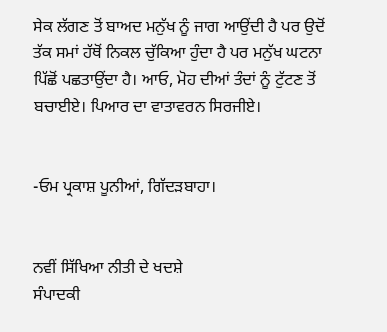ਸੇਕ ਲੱਗਣ ਤੋਂ ਬਾਅਦ ਮਨੁੱਖ ਨੂੰ ਜਾਗ ਆਉਂਦੀ ਹੈ ਪਰ ਉਦੋਂ ਤੱਕ ਸਮਾਂ ਹੱਥੋਂ ਨਿਕਲ ਚੁੱਕਿਆ ਹੁੰਦਾ ਹੈ ਪਰ ਮਨੁੱਖ ਘਟਨਾ ਪਿੱਛੋਂ ਪਛਤਾਉਂਦਾ ਹੈ। ਆਓ, ਮੋਹ ਦੀਆਂ ਤੰਦਾਂ ਨੂੰ ਟੁੱਟਣ ਤੋਂ ਬਚਾਈਏ। ਪਿਆਰ ਦਾ ਵਾਤਾਵਰਨ ਸਿਰਜੀਏ।


-ਓਮ ਪ੍ਰਕਾਸ਼ ਪੂਨੀਆਂ, ਗਿੱਦੜਬਾਹਾ।


ਨਵੀਂ ਸਿੱਖਿਆ ਨੀਤੀ ਦੇ ਖਦਸ਼ੇ
ਸੰਪਾਦਕੀ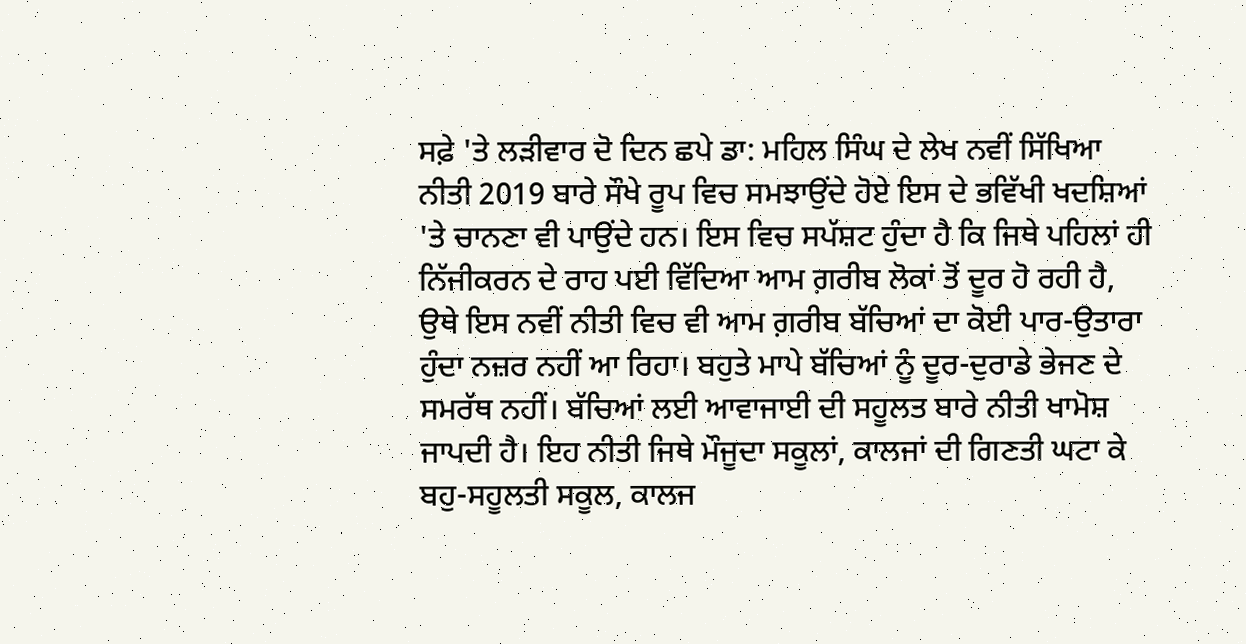ਸਫ਼ੇ 'ਤੇ ਲੜੀਵਾਰ ਦੋ ਦਿਨ ਛਪੇ ਡਾ: ਮਹਿਲ ਸਿੰਘ ਦੇ ਲੇਖ ਨਵੀਂ ਸਿੱਖਿਆ ਨੀਤੀ 2019 ਬਾਰੇ ਸੌਖੇ ਰੂਪ ਵਿਚ ਸਮਝਾਉਂਦੇ ਹੋਏ ਇਸ ਦੇ ਭਵਿੱਖੀ ਖਦਸ਼ਿਆਂ 'ਤੇ ਚਾਨਣਾ ਵੀ ਪਾਉਂਦੇ ਹਨ। ਇਸ ਵਿਚ ਸਪੱਸ਼ਟ ਹੁੰਦਾ ਹੈ ਕਿ ਜਿਥੇ ਪਹਿਲਾਂ ਹੀ ਨਿੱਜੀਕਰਨ ਦੇ ਰਾਹ ਪਈ ਵਿੱਦਿਆ ਆਮ ਗ਼ਰੀਬ ਲੋਕਾਂ ਤੋਂ ਦੂਰ ਹੋ ਰਹੀ ਹੈ, ਉਥੇ ਇਸ ਨਵੀਂ ਨੀਤੀ ਵਿਚ ਵੀ ਆਮ ਗ਼ਰੀਬ ਬੱਚਿਆਂ ਦਾ ਕੋਈ ਪਾਰ-ਉਤਾਰਾ ਹੁੰਦਾ ਨਜ਼ਰ ਨਹੀਂ ਆ ਰਿਹਾ। ਬਹੁਤੇ ਮਾਪੇ ਬੱਚਿਆਂ ਨੂੰ ਦੂਰ-ਦੁਰਾਡੇ ਭੇਜਣ ਦੇ ਸਮਰੱਥ ਨਹੀਂ। ਬੱਚਿਆਂ ਲਈ ਆਵਾਜਾਈ ਦੀ ਸਹੂਲਤ ਬਾਰੇ ਨੀਤੀ ਖਾਮੋਸ਼ ਜਾਪਦੀ ਹੈ। ਇਹ ਨੀਤੀ ਜਿਥੇ ਮੌਜੂਦਾ ਸਕੂਲਾਂ, ਕਾਲਜਾਂ ਦੀ ਗਿਣਤੀ ਘਟਾ ਕੇ ਬਹੁ-ਸਹੂਲਤੀ ਸਕੂਲ, ਕਾਲਜ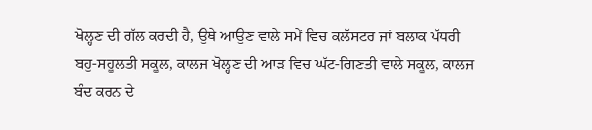ਖੋਲ੍ਹਣ ਦੀ ਗੱਲ ਕਰਦੀ ਹੈ, ਉਥੇ ਆਉਣ ਵਾਲੇ ਸਮੇਂ ਵਿਚ ਕਲੱਸਟਰ ਜਾਂ ਬਲਾਕ ਪੱਧਰੀ ਬਹੁ-ਸਹੂਲਤੀ ਸਕੂਲ, ਕਾਲਜ ਖੋਲ੍ਹਣ ਦੀ ਆੜ ਵਿਚ ਘੱਟ-ਗਿਣਤੀ ਵਾਲੇ ਸਕੂਲ, ਕਾਲਜ ਬੰਦ ਕਰਨ ਦੇ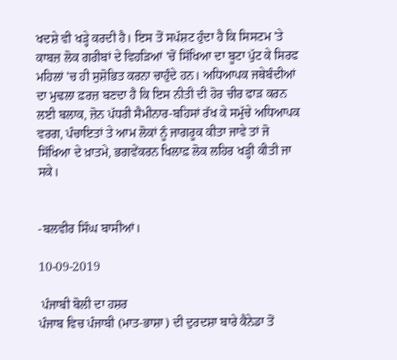ਖਦਸ਼ੇ ਵੀ ਖੜ੍ਹੇ ਕਰਦੀ ਹੈ। ਇਸ ਤੋਂ ਸਪੱਸ਼ਟ ਹੁੰਦਾ ਹੈ ਕਿ ਸਿਸਟਮ 'ਤੇ ਕਾਬਜ਼ ਲੋਕ ਗਰੀਬਾਂ ਦੇ ਵਿਹੜਿਆਂ 'ਚੋਂ ਸਿੱਖਿਆ ਦਾ ਬੂਟਾ ਪੁੱਟ ਕੇ ਸਿਰਫ ਮਹਿਲਾਂ 'ਚ ਹੀ ਸੁਸ਼ੋਭਿਤ ਕਰਨਾ ਚਾਹੁੰਦੇ ਹਨ। ਅਧਿਆਪਕ ਜਥੇਬੰਦੀਆਂ ਦਾ ਮੁਢਲਾ ਫ਼ਰਜ਼ ਬਣਦਾ ਹੈ ਕਿ ਇਸ ਨੀਤੀ ਦੀ ਹੋਰ ਚੀਰ ਫਾੜ ਕਰਨ ਲਈ ਬਲਾਕ, ਜ਼ੋਨ ਪੱਧਰੀ ਸੈਮੀਨਾਰ-ਬਹਿਸਾਂ ਰੱਖ ਕੇ ਸਮੁੱਚੇ ਅਧਿਆਪਕ ਵਰਗ, ਪੰਚਾਇਤਾਂ ਤੇ ਆਮ ਲੋਕਾਂ ਨੂੰ ਜਾਗਰੂਕ ਕੀਤਾ ਜਾਵੇ ਤਾਂ ਜੋ ਸਿੱਖਿਆ ਦੇ ਖ਼ਾਤਮੇ, ਭਗਵੇਂਕਰਨ ਖਿਲਾਫ਼ ਲੋਕ ਲਹਿਰ ਖੜ੍ਹੀ ਕੀਤੀ ਜਾ ਸਕੇ।


-ਬਲਵੀਰ ਸਿੰਘ ਬਾਸੀਆਂ।

10-09-2019

 ਪੰਜਾਬੀ ਬੋਲੀ ਦਾ ਹਸ਼ਰ
ਪੰਜਾਬ ਵਿਚ ਪੰਜਾਬੀ (ਮਾਤ-ਭਾਸ਼ਾ) ਦੀ ਦੁਰਦਸ਼ਾ ਬਾਰੇ ਕੈਨੇਡਾ ਤੋਂ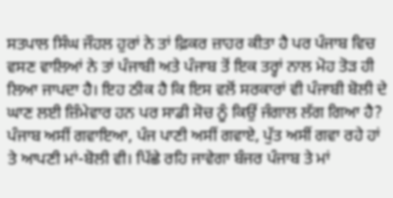ਸਤਪਾਲ ਸਿੰਘ ਜੌਹਲ ਹੁਰਾਂ ਨੇ ਤਾਂ ਫ਼ਿਕਰ ਜ਼ਾਹਰ ਕੀਤਾ ਹੈ ਪਰ ਪੰਜਾਬ ਵਿਚ ਵਸਣ ਵਾਲਿਆਂ ਨੇ ਤਾਂ ਪੰਜਾਬੀ ਅਤੇ ਪੰਜਾਬ ਤੋਂ ਇਕ ਤਰ੍ਹਾਂ ਨਾਲ ਮੋਹ ਤੋੜ ਹੀ ਲਿਆ ਜਾਪਦਾ ਹੈ। ਇਹ ਠੀਕ ਹੈ ਕਿ ਇਸ ਵਲੋਂ ਸਰਕਾਰਾਂ ਵੀ ਪੰਜਾਬੀ ਬੋਲੀ ਦੇ ਘਾਣ ਲਈ ਜ਼ਿੰਮੇਵਾਰ ਹਨ ਪਰ ਸਾਡੀ ਸੋਚ ਨੂੰ ਕਿਉਂ ਜੰਗਾਲ ਲੱਗ ਗਿਆ ਹੈ? ਪੰਜਾਬ ਅਸੀਂ ਗਵਾਇਆ, ਪੰਜ ਪਾਣੀ ਅਸੀਂ ਗਵਾਏ, ਪੁੱਤ ਅਸੀਂ ਗਵਾ ਰਹੇ ਹਾਂ ਤੇ ਆਪਣੀ ਮਾਂ-ਬੋਲੀ ਵੀ। ਪਿੱਛੇ ਰਹਿ ਜਾਵੇਗਾ ਬੰਜਰ ਪੰਜਾਬ ਤੇ ਮਾਂ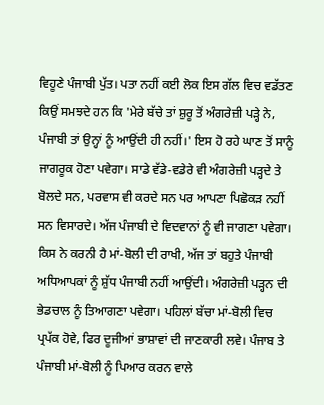ਵਿਹੂਣੇ ਪੰਜਾਬੀ ਪੁੱਤ। ਪਤਾ ਨਹੀਂ ਕਈ ਲੋਕ ਇਸ ਗੱਲ ਵਿਚ ਵਡੱਤਣ ਕਿਉਂ ਸਮਝਦੇ ਹਨ ਕਿ 'ਮੇਰੇ ਬੱਚੇ ਤਾਂ ਸ਼ੁਰੂ ਤੋਂ ਅੰਗਰੇਜ਼ੀ ਪੜ੍ਹੇ ਨੇ, ਪੰਜਾਬੀ ਤਾਂ ਉਨ੍ਹਾਂ ਨੂੰ ਆਉਂਦੀ ਹੀ ਨਹੀਂ।' ਇਸ ਹੋ ਰਹੇ ਘਾਣ ਤੋਂ ਸਾਨੂੰ ਜਾਗਰੂਕ ਹੋਣਾ ਪਵੇਗਾ। ਸਾਡੇ ਵੱਡੇ-ਵਡੇਰੇ ਵੀ ਅੰਗਰੇਜ਼ੀ ਪੜ੍ਹਦੇ ਤੇ ਬੋਲਦੇ ਸਨ, ਪਰਵਾਸ ਵੀ ਕਰਦੇ ਸਨ ਪਰ ਆਪਣਾ ਪਿਛੋਕੜ ਨਹੀਂ ਸਨ ਵਿਸਾਰਦੇ। ਅੱਜ ਪੰਜਾਬੀ ਦੇ ਵਿਦਵਾਨਾਂ ਨੂੰ ਵੀ ਜਾਗਣਾ ਪਵੇਗਾ। ਕਿਸ ਨੇ ਕਰਨੀ ਹੈ ਮਾਂ-ਬੋਲੀ ਦੀ ਰਾਖੀ, ਅੱਜ ਤਾਂ ਬਹੁਤੇ ਪੰਜਾਬੀ ਅਧਿਆਪਕਾਂ ਨੂੰ ਸ਼ੁੱਧ ਪੰਜਾਬੀ ਨਹੀਂ ਆਉਂਦੀ। ਅੰਗਰੇਜ਼ੀ ਪੜ੍ਹਨ ਦੀ ਭੇਡਚਾਲ ਨੂੰ ਤਿਆਗਣਾ ਪਵੇਗਾ। ਪਹਿਲਾਂ ਬੱਚਾ ਮਾਂ-ਬੋਲੀ ਵਿਚ ਪ੍ਰਪੱਕ ਹੋਵੇ, ਫਿਰ ਦੂਜੀਆਂ ਭਾਸ਼ਾਵਾਂ ਦੀ ਜਾਣਕਾਰੀ ਲਵੇ। ਪੰਜਾਬ ਤੇ ਪੰਜਾਬੀ ਮਾਂ-ਬੋਲੀ ਨੂੰ ਪਿਆਰ ਕਰਨ ਵਾਲੇ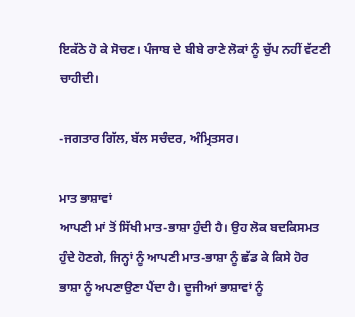ਇਕੱਠੇ ਹੋ ਕੇ ਸੋਚਣ। ਪੰਜਾਬ ਦੇ ਬੀਬੇ ਰਾਣੇ ਲੋਕਾਂ ਨੂੰ ਚੁੱਪ ਨਹੀਂ ਵੱਟਣੀ ਚਾਹੀਦੀ।

-ਜਗਤਾਰ ਗਿੱਲ, ਬੱਲ ਸਚੰਦਰ, ਅੰਮ੍ਰਿਤਸਰ।

ਮਾਤ ਭਾਸ਼ਾਵਾਂ
ਆਪਣੀ ਮਾਂ ਤੋਂ ਸਿੱਖੀ ਮਾਤ-ਭਾਸ਼ਾ ਹੁੰਦੀ ਹੈ। ਉਹ ਲੋਕ ਬਦਕਿਸਮਤ ਹੁੰਦੇ ਹੋਣਗੇ, ਜਿਨ੍ਹਾਂ ਨੂੰ ਆਪਣੀ ਮਾਤ-ਭਾਸ਼ਾ ਨੂੰ ਛੱਡ ਕੇ ਕਿਸੇ ਹੋਰ ਭਾਸ਼ਾ ਨੂੰ ਅਪਣਾਉਣਾ ਪੈਂਦਾ ਹੈ। ਦੂਜੀਆਂ ਭਾਸ਼ਾਵਾਂ ਨੂੰ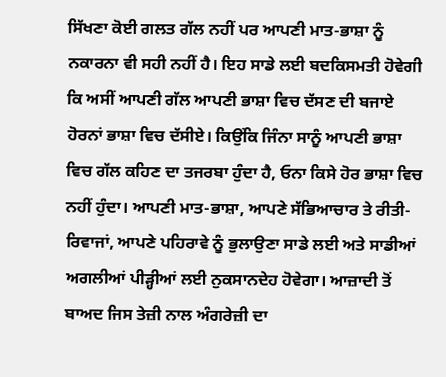ਸਿੱਖਣਾ ਕੋਈ ਗਲਤ ਗੱਲ ਨਹੀਂ ਪਰ ਆਪਣੀ ਮਾਤ-ਭਾਸ਼ਾ ਨੂੰ ਨਕਾਰਨਾ ਵੀ ਸਹੀ ਨਹੀਂ ਹੈ। ਇਹ ਸਾਡੇ ਲਈ ਬਦਕਿਸਮਤੀ ਹੋਵੇਗੀ ਕਿ ਅਸੀਂ ਆਪਣੀ ਗੱਲ ਆਪਣੀ ਭਾਸ਼ਾ ਵਿਚ ਦੱਸਣ ਦੀ ਬਜਾਏ ਹੋਰਨਾਂ ਭਾਸ਼ਾ ਵਿਚ ਦੱਸੀਏ। ਕਿਉਂਕਿ ਜਿੰਨਾ ਸਾਨੂੰ ਆਪਣੀ ਭਾਸ਼ਾ ਵਿਚ ਗੱਲ ਕਹਿਣ ਦਾ ਤਜਰਬਾ ਹੁੰਦਾ ਹੈ, ਓਨਾ ਕਿਸੇ ਹੋਰ ਭਾਸ਼ਾ ਵਿਚ ਨਹੀਂ ਹੁੰਦਾ। ਆਪਣੀ ਮਾਤ-ਭਾਸ਼ਾ, ਆਪਣੇ ਸੱਭਿਆਚਾਰ ਤੇ ਰੀਤੀ-ਰਿਵਾਜਾਂ, ਆਪਣੇ ਪਹਿਰਾਵੇ ਨੂੰ ਭੁਲਾਉਣਾ ਸਾਡੇ ਲਈ ਅਤੇ ਸਾਡੀਆਂ ਅਗਲੀਆਂ ਪੀੜ੍ਹੀਆਂ ਲਈ ਨੁਕਸਾਨਦੇਹ ਹੋਵੇਗਾ। ਆਜ਼ਾਦੀ ਤੋਂ ਬਾਅਦ ਜਿਸ ਤੇਜ਼ੀ ਨਾਲ ਅੰਗਰੇਜ਼ੀ ਦਾ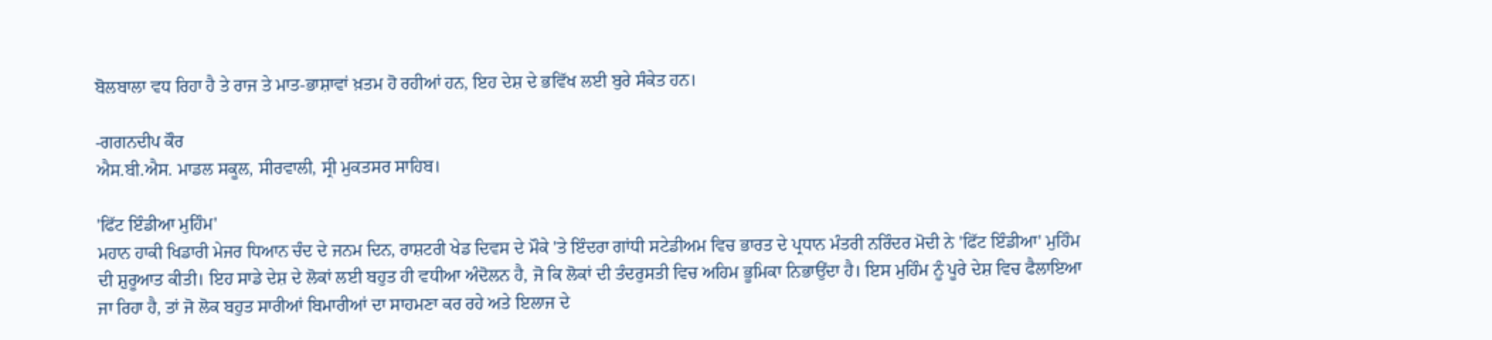ਬੋਲਬਾਲਾ ਵਧ ਰਿਹਾ ਹੈ ਤੇ ਰਾਜ ਤੇ ਮਾਤ-ਭਾਸ਼ਾਵਾਂ ਖ਼ਤਮ ਹੋ ਰਹੀਆਂ ਹਨ, ਇਹ ਦੇਸ਼ ਦੇ ਭਵਿੱਖ ਲਈ ਬੁਰੇ ਸੰਕੇਤ ਹਨ।

-ਗਗਨਦੀਪ ਕੌਰ
ਐਸ.ਬੀ.ਐਸ. ਮਾਡਲ ਸਕੂਲ, ਸੀਰਵਾਲੀ, ਸ੍ਰੀ ਮੁਕਤਸਰ ਸਾਹਿਬ।

'ਫਿੱਟ ਇੰਡੀਆ ਮੁਹਿੰਮ'
ਮਹਾਨ ਹਾਕੀ ਖਿਡਾਰੀ ਮੇਜਰ ਧਿਆਨ ਚੰਦ ਦੇ ਜਨਮ ਦਿਨ, ਰਾਸ਼ਟਰੀ ਖੇਡ ਦਿਵਸ ਦੇ ਮੌਕੇ 'ਤੇ ਇੰਦਰਾ ਗਾਂਧੀ ਸਟੇਡੀਅਮ ਵਿਚ ਭਾਰਤ ਦੇ ਪ੍ਰਧਾਨ ਮੰਤਰੀ ਨਰਿੰਦਰ ਮੋਦੀ ਨੇ 'ਫਿੱਟ ਇੰਡੀਆ' ਮੁਹਿੰਮ ਦੀ ਸ਼ੁਰੂਆਤ ਕੀਤੀ। ਇਹ ਸਾਡੇ ਦੇਸ਼ ਦੇ ਲੋਕਾਂ ਲਈ ਬਹੁਤ ਹੀ ਵਧੀਆ ਅੰਦੋਲਨ ਹੈ, ਜੋ ਕਿ ਲੋਕਾਂ ਦੀ ਤੰਦਰੁਸਤੀ ਵਿਚ ਅਹਿਮ ਭੂਮਿਕਾ ਨਿਭਾਉਂਦਾ ਹੈ। ਇਸ ਮੁਹਿੰਮ ਨੂੰ ਪੂਰੇ ਦੇਸ਼ ਵਿਚ ਫੈਲਾਇਆ ਜਾ ਰਿਹਾ ਹੈ, ਤਾਂ ਜੋ ਲੋਕ ਬਹੁਤ ਸਾਰੀਆਂ ਬਿਮਾਰੀਆਂ ਦਾ ਸਾਹਮਣਾ ਕਰ ਰਹੇ ਅਤੇ ਇਲਾਜ ਦੇ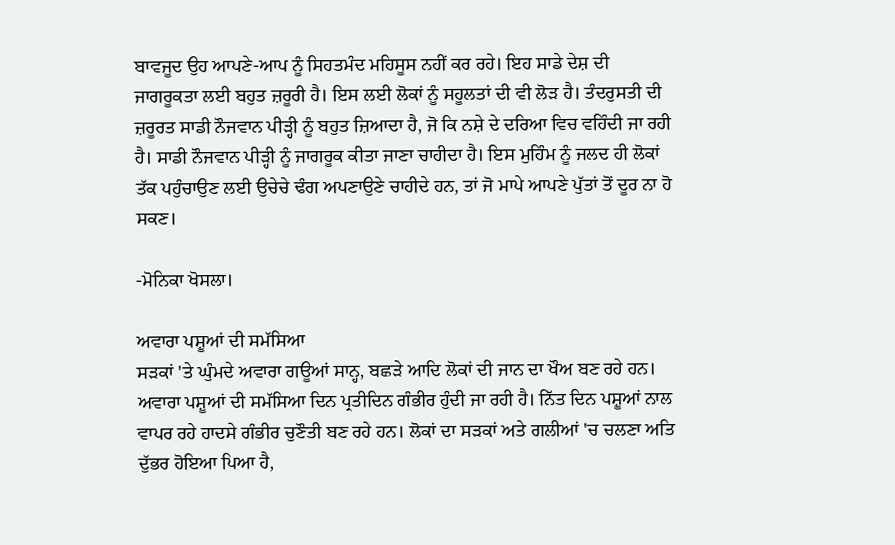ਬਾਵਜੂਦ ਉਹ ਆਪਣੇ-ਆਪ ਨੂੰ ਸਿਹਤਮੰਦ ਮਹਿਸੂਸ ਨਹੀਂ ਕਰ ਰਹੇ। ਇਹ ਸਾਡੇ ਦੇਸ਼ ਦੀ ਜਾਗਰੂਕਤਾ ਲਈ ਬਹੁਤ ਜ਼ਰੂਰੀ ਹੈ। ਇਸ ਲਈ ਲੋਕਾਂ ਨੂੰ ਸਹੂਲਤਾਂ ਦੀ ਵੀ ਲੋੜ ਹੈ। ਤੰਦਰੁਸਤੀ ਦੀ ਜ਼ਰੂਰਤ ਸਾਡੀ ਨੌਜਵਾਨ ਪੀੜ੍ਹੀ ਨੂੰ ਬਹੁਤ ਜ਼ਿਆਦਾ ਹੈ, ਜੋ ਕਿ ਨਸ਼ੇ ਦੇ ਦਰਿਆ ਵਿਚ ਵਹਿੰਦੀ ਜਾ ਰਹੀ ਹੈ। ਸਾਡੀ ਨੌਜਵਾਨ ਪੀੜ੍ਹੀ ਨੂੰ ਜਾਗਰੂਕ ਕੀਤਾ ਜਾਣਾ ਚਾਹੀਦਾ ਹੈ। ਇਸ ਮੁਹਿੰਮ ਨੂੰ ਜਲਦ ਹੀ ਲੋਕਾਂ ਤੱਕ ਪਹੁੰਚਾਉਣ ਲਈ ਉਚੇਚੇ ਢੰਗ ਅਪਣਾਉਣੇ ਚਾਹੀਦੇ ਹਨ, ਤਾਂ ਜੋ ਮਾਪੇ ਆਪਣੇ ਪੁੱਤਾਂ ਤੋਂ ਦੂਰ ਨਾ ਹੋ ਸਕਣ।

-ਮੋਨਿਕਾ ਖੋਸਲਾ।

ਅਵਾਰਾ ਪਸ਼ੂਆਂ ਦੀ ਸਮੱਸਿਆ
ਸੜਕਾਂ 'ਤੇ ਘੁੰਮਦੇ ਅਵਾਰਾ ਗਊਆਂ ਸਾਨ੍ਹ, ਬਛੜੇ ਆਦਿ ਲੋਕਾਂ ਦੀ ਜਾਨ ਦਾ ਖੌਅ ਬਣ ਰਹੇ ਹਨ। ਅਵਾਰਾ ਪਸ਼ੂਆਂ ਦੀ ਸਮੱਸਿਆ ਦਿਨ ਪ੍ਰਤੀਦਿਨ ਗੰਭੀਰ ਹੁੰਦੀ ਜਾ ਰਹੀ ਹੈ। ਨਿੱਤ ਦਿਨ ਪਸ਼ੂਆਂ ਨਾਲ ਵਾਪਰ ਰਹੇ ਹਾਦਸੇ ਗੰਭੀਰ ਚੁਣੌਤੀ ਬਣ ਰਹੇ ਹਨ। ਲੋਕਾਂ ਦਾ ਸੜਕਾਂ ਅਤੇ ਗਲੀਆਂ 'ਚ ਚਲਣਾ ਅਤਿ ਦੁੱਭਰ ਹੋਇਆ ਪਿਆ ਹੈ,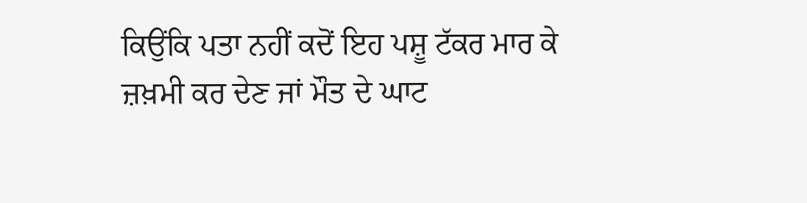ਕਿਉਂਕਿ ਪਤਾ ਨਹੀਂ ਕਦੋਂ ਇਹ ਪਸ਼ੂ ਟੱਕਰ ਮਾਰ ਕੇ ਜ਼ਖ਼ਮੀ ਕਰ ਦੇਣ ਜਾਂ ਮੌਤ ਦੇ ਘਾਟ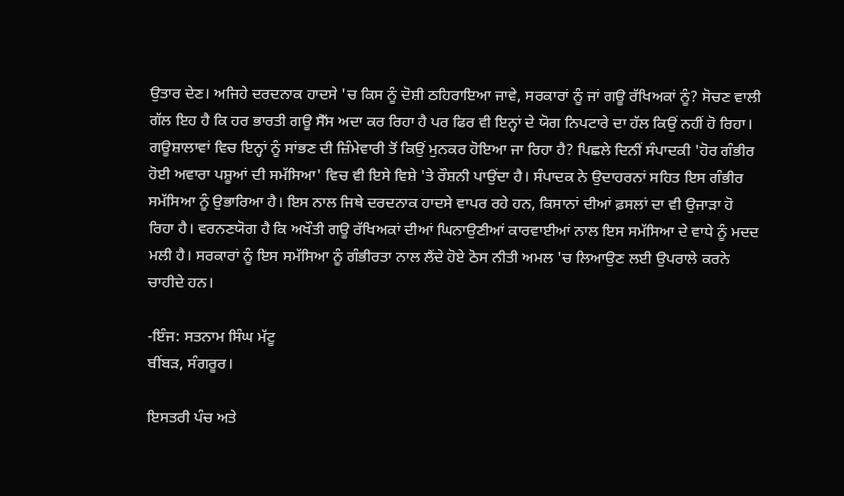ਉਤਾਰ ਦੇਣ। ਅਜਿਹੇ ਦਰਦਨਾਕ ਹਾਦਸੇ 'ਚ ਕਿਸ ਨੂੰ ਦੋਸ਼ੀ ਠਹਿਰਾਇਆ ਜਾਵੇ, ਸਰਕਾਰਾਂ ਨੂੰ ਜਾਂ ਗਊ ਰੱਖਿਅਕਾਂ ਨੂੰ? ਸੋਚਣ ਵਾਲੀ ਗੱਲ ਇਹ ਹੈ ਕਿ ਹਰ ਭਾਰਤੀ ਗਊ ਸੈੱਸ ਅਦਾ ਕਰ ਰਿਹਾ ਹੈ ਪਰ ਫਿਰ ਵੀ ਇਨ੍ਹਾਂ ਦੇ ਯੋਗ ਨਿਪਟਾਰੇ ਦਾ ਹੱਲ ਕਿਉਂ ਨਹੀਂ ਹੋ ਰਿਹਾ। ਗਊਸ਼ਾਲਾਵਾਂ ਵਿਚ ਇਨ੍ਹਾਂ ਨੂੰ ਸਾਂਭਣ ਦੀ ਜ਼ਿੰਮੇਵਾਰੀ ਤੋਂ ਕਿਉਂ ਮੁਨਕਰ ਹੋਇਆ ਜਾ ਰਿਹਾ ਹੈ? ਪਿਛਲੇ ਦਿਨੀਂ ਸੰਪਾਦਕੀ 'ਹੋਰ ਗੰਭੀਰ ਹੋਈ ਅਵਾਰਾ ਪਸ਼ੂਆਂ ਦੀ ਸਮੱਸਿਆ' ਵਿਚ ਵੀ ਇਸੇ ਵਿਸ਼ੇ 'ਤੇ ਰੌਸ਼ਨੀ ਪਾਉਂਦਾ ਹੈ। ਸੰਪਾਦਕ ਨੇ ਉਦਾਹਰਨਾਂ ਸਹਿਤ ਇਸ ਗੰਭੀਰ ਸਮੱਸਿਆ ਨੂੰ ਉਭਾਰਿਆ ਹੈ। ਇਸ ਨਾਲ ਜਿਥੇ ਦਰਦਨਾਕ ਹਾਦਸੇ ਵਾਪਰ ਰਹੇ ਹਨ, ਕਿਸਾਨਾਂ ਦੀਆਂ ਫ਼ਸਲਾਂ ਦਾ ਵੀ ਉਜਾੜਾ ਹੋ ਰਿਹਾ ਹੈ। ਵਰਨਣਯੋਗ ਹੈ ਕਿ ਅਖੌਤੀ ਗਊ ਰੱਖਿਅਕਾਂ ਦੀਆਂ ਘਿਨਾਉਣੀਆਂ ਕਾਰਵਾਈਆਂ ਨਾਲ ਇਸ ਸਮੱਸਿਆ ਦੇ ਵਾਧੇ ਨੂੰ ਮਦਦ ਮਲੀ ਹੈ। ਸਰਕਾਰਾਂ ਨੂੰ ਇਸ ਸਮੱਸਿਆ ਨੂੰ ਗੰਭੀਰਤਾ ਨਾਲ ਲੈਂਦੇ ਹੋਏ ਠੋਸ ਨੀਤੀ ਅਮਲ 'ਚ ਲਿਆਉਣ ਲਈ ਉਪਰਾਲੇ ਕਰਨੇ ਚਾਹੀਦੇ ਹਨ।

-ਇੰਜ: ਸਤਨਾਮ ਸਿੰਘ ਮੱਟੂ
ਬੀਂਬੜ, ਸੰਗਰੂਰ।

ਇਸਤਰੀ ਪੰਚ ਅਤੇ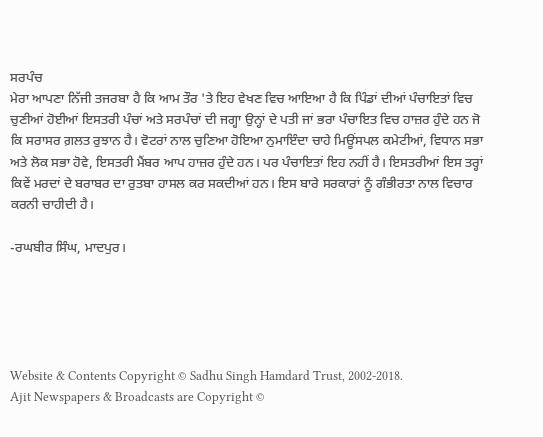ਸਰਪੰਚ
ਮੇਰਾ ਆਪਣਾ ਨਿੱਜੀ ਤਜਰਬਾ ਹੈ ਕਿ ਆਮ ਤੌਰ 'ਤੇ ਇਹ ਵੇਖਣ ਵਿਚ ਆਇਆ ਹੈ ਕਿ ਪਿੰਡਾਂ ਦੀਆਂ ਪੰਚਾਇਤਾਂ ਵਿਚ ਚੁਣੀਆਂ ਹੋਈਆਂ ਇਸਤਰੀ ਪੰਚਾਂ ਅਤੇ ਸਰਪੰਚਾਂ ਦੀ ਜਗ੍ਹਾ ਉਨ੍ਹਾਂ ਦੇ ਪਤੀ ਜਾਂ ਭਰਾ ਪੰਚਾਇਤ ਵਿਚ ਹਾਜ਼ਰ ਹੁੰਦੇ ਹਨ ਜੋ ਕਿ ਸਰਾਸਰ ਗ਼ਲਤ ਰੁਝਾਨ ਹੈ। ਵੋਟਰਾਂ ਨਾਲ ਚੁਣਿਆ ਹੋਇਆ ਨੁਮਾਇੰਦਾ ਚਾਹੇ ਮਿਊਂਸਪਲ ਕਮੇਟੀਆਂ, ਵਿਧਾਨ ਸਭਾ ਅਤੇ ਲੋਕ ਸਭਾ ਹੋਵੇ, ਇਸਤਰੀ ਮੈਂਬਰ ਆਪ ਹਾਜ਼ਰ ਹੁੰਦੇ ਹਨ। ਪਰ ਪੰਚਾਇਤਾਂ ਇਹ ਨਹੀਂ ਹੈ। ਇਸਤਰੀਆਂ ਇਸ ਤਰ੍ਹਾਂ ਕਿਵੇਂ ਮਰਦਾਂ ਦੇ ਬਰਾਬਰ ਦਾ ਰੁਤਬਾ ਹਾਸਲ ਕਰ ਸਕਦੀਆਂ ਹਨ। ਇਸ ਬਾਰੇ ਸਰਕਾਰਾਂ ਨੂੰ ਗੰਭੀਰਤਾ ਨਾਲ ਵਿਚਾਰ ਕਰਨੀ ਚਾਹੀਦੀ ਹੈ।

-ਰਘਬੀਰ ਸਿੰਘ, ਮਾਦਪੁਰ।





Website & Contents Copyright © Sadhu Singh Hamdard Trust, 2002-2018.
Ajit Newspapers & Broadcasts are Copyright ©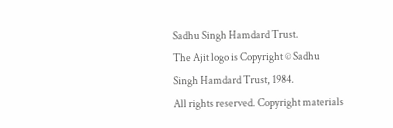Sadhu Singh Hamdard Trust.
The Ajit logo is Copyright © Sadhu Singh Hamdard Trust, 1984.
All rights reserved. Copyright materials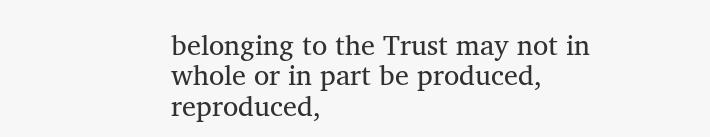belonging to the Trust may not in whole or in part be produced, reproduced,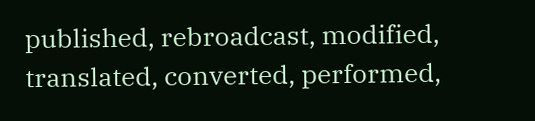published, rebroadcast, modified, translated, converted, performed,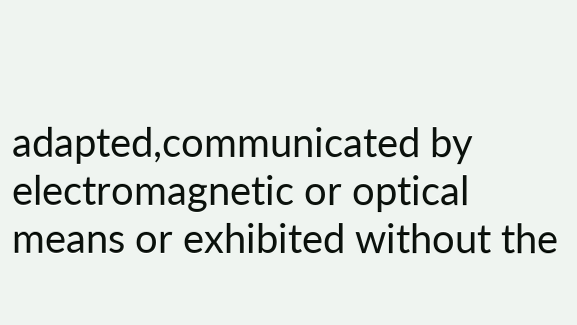adapted,communicated by electromagnetic or optical means or exhibited without the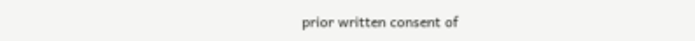prior written consent of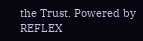the Trust. Powered by REFLEX